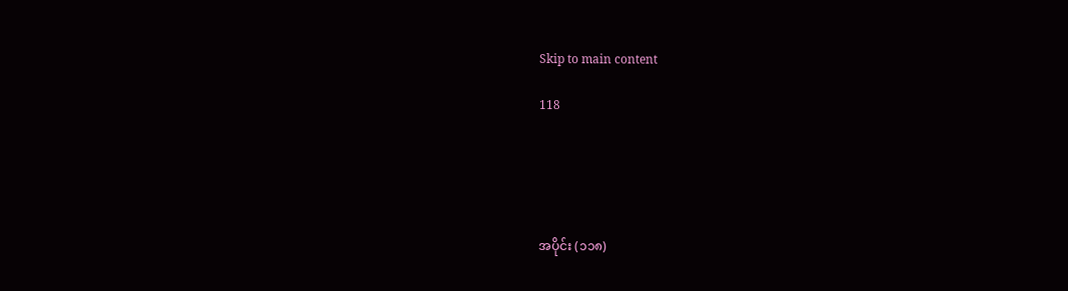Skip to main content

118





အပိုင်း (၁၁၈)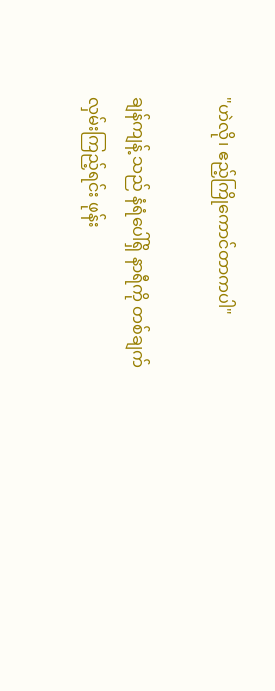"ဟဲလို၊ ဧည့်ကြိုကောင်တာကပါ"

ချန်ကျန့် သည် နံရံပေါ်ရှိ နာရီကို တစ်ချက်လှမ်းကြည့်ရင်း ဖုန်း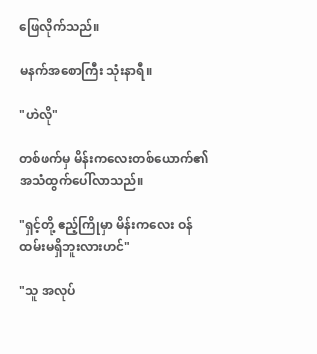ဖြေလိုက်သည်။

မနက်အစောကြီး သုံးနာရီ။

"ဟဲလို"

တစ်ဖက်မှ မိန်းကလေးတစ်ယောက်၏ အသံထွက်ပေါ်လာသည်။

"ရှင့်တို့ ဧည့်ကြိုမှာ မိန်းကလေး ဝန်ထမ်းမရှိဘူးလားဟင်"

"သူ အလုပ်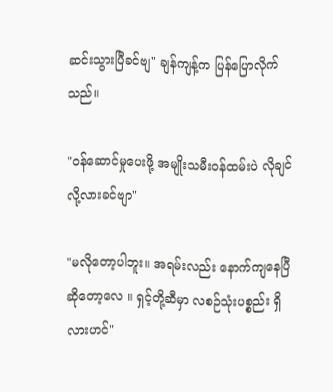ဆင်းသွားပြီခင်ဗျ" ချန်ကျန့်က ပြန်ပြောလိုက်သည်။

"ဝန်ဆောင်မှုပေးဖို့ အမျိုးသမီးဝန်ထမ်းပဲ လိုချင်လို့လားခင်ဗျာ"

"မလိုတော့ပါဘူး။ အရမ်းလည်း နောက်ကျနေပြီဆိုတော့လေ ။ ရှင့်တို့ဆီမှာ လစဉ်သုံးပစ္စည်း ရှိလားဟင်"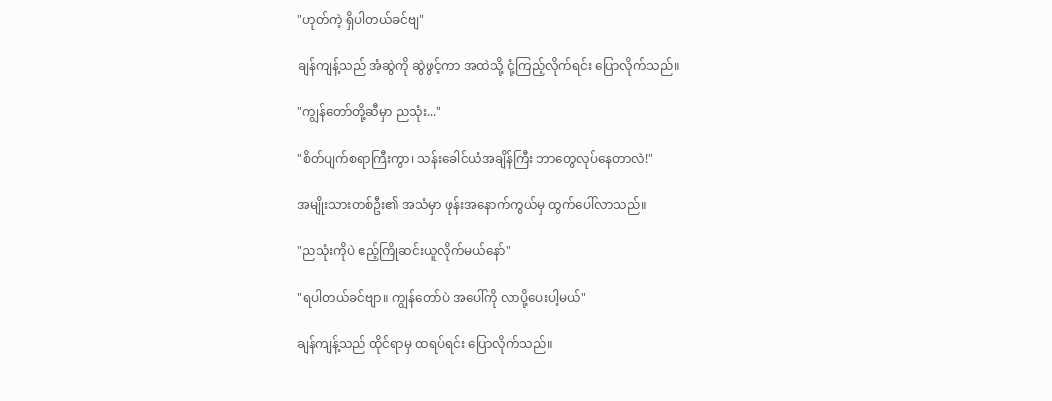"ဟုတ်ကဲ့ ရှိပါတယ်ခင်ဗျ"

ချန်ကျန့်သည် အံဆွဲကို ဆွဲဖွင့်ကာ အထဲသို့ ငုံ့ကြည့်လိုက်ရင်း ပြောလိုက်သည်။

"ကျွန်တော်တို့ဆီမှာ ညသုံး..."

"စိတ်ပျက်စရာကြီးကွာ၊ သန်းခေါင်ယံအချိန်ကြီး ဘာတွေလုပ်နေတာလဲ!"

အမျိုးသားတစ်ဦး၏ အသံမှာ ဖုန်းအနောက်ကွယ်မှ ထွက်ပေါ်လာသည်။

"ညသုံးကိုပဲ ဧည့်ကြိုဆင်းယူလိုက်မယ်နော်"

"ရပါတယ်ခင်ဗျာ။ ကျွန်တော်ပဲ အပေါ်ကို လာပို့ပေးပါ့မယ်"

ချန်ကျန့်သည် ထိုင်ရာမှ ထရပ်ရင်း ပြောလိုက်သည်။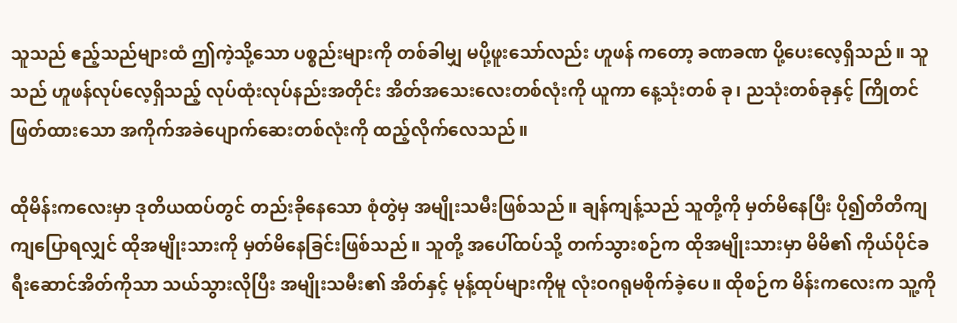သူသည် ဧည့်သည်များထံ ဤကဲ့သို့သော ပစ္စည်းများကို တစ်ခါမျှ မပို့ဖူးသော်လည်း ဟူဖန် ကတော့ ခဏခဏ ပို့ပေးလေ့ရှိသည်။ သူသည် ဟူဖန်လုပ်လေ့ရှိသည့် လုပ်ထုံးလုပ်နည်းအတိုင်း အိတ်အသေးလေးတစ်လုံးကို ယူကာ နေ့သုံးတစ် ခု၊ ညသုံးတစ်ခုနှင့် ကြိုတင်ဖြတ်ထားသော အကိုက်အခဲပျောက်ဆေးတစ်လုံးကို ထည့်လိုက်လေသည်။

ထိုမိန်းကလေးမှာ ဒုတိယထပ်တွင် တည်းခိုနေသော စုံတွဲမှ အမျိုးသမီးဖြစ်သည်။ ချန်ကျန့်သည် သူတို့ကို မှတ်မိနေပြီး ပို၍တိတိကျကျပြောရလျှင် ထိုအမျိုးသားကို မှတ်မိနေခြင်းဖြစ်သည်။ သူတို့ အပေါ်ထပ်သို့ တက်သွားစဉ်က ထိုအမျိုးသားမှာ မိမိ၏ ကိုယ်ပိုင်ခရီးဆောင်အိတ်ကိုသာ သယ်သွားလိုပြီး အမျိုးသမီး၏ အိတ်နှင့် မုန့်ထုပ်များကိုမူ လုံးဝဂရုမစိုက်ခဲ့ပေ။ ထိုစဉ်က မိန်းကလေးက သူ့ကို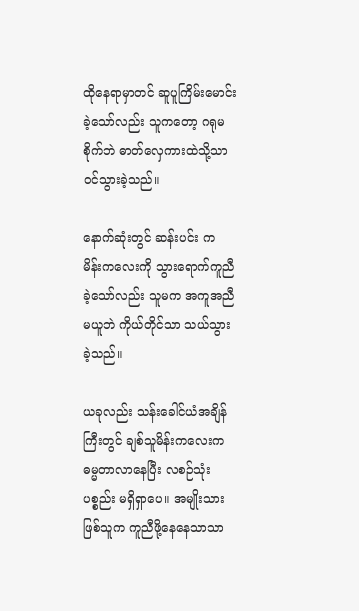ထိုနေရာမှာတင် ဆူပူကြိမ်းမောင်းခဲ့သော်လည်း သူကတော့ ဂရုမစိုက်ဘဲ ဓာတ်လှေကားထဲသို့သာ ဝင်သွားခဲ့သည်။

နောက်ဆုံးတွင် ဆန်းပင်း က မိန်းကလေးကို သွားရောက်ကူညီခဲ့သော်လည်း သူမက အကူအညီမယူဘဲ ကိုယ်တိုင်သာ သယ်သွားခဲ့သည်။

ယခုလည်း သန်းခေါင်ယံအချိန်ကြီးတွင် ချစ်သူမိန်းကလေးက ဓမ္မတာလာနေပြီး လစဉ်သုံးပစ္စည်း မရှိရှာပေ။ အမျိုးသားဖြစ်သူက ကူညီဖို့နေနေသာသာ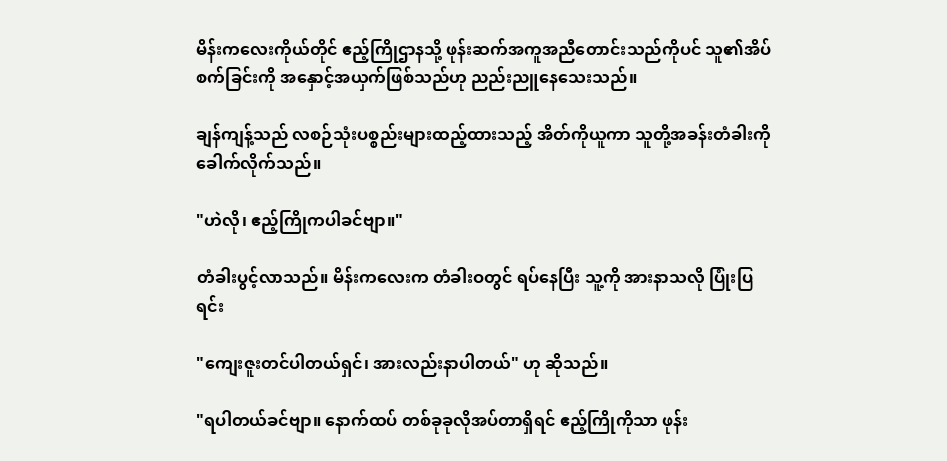မိန်းကလေးကိုယ်တိုင် ဧည့်ကြိုဌာနသို့ ဖုန်းဆက်အကူအညီတောင်းသည်ကိုပင် သူ၏အိပ်စက်ခြင်းကို အနှောင့်အယှက်ဖြစ်သည်ဟု ညည်းညူနေသေးသည်။

ချန်ကျန့်သည် လစဉ်သုံးပစ္စည်းများထည့်ထားသည့် အိတ်ကိုယူကာ သူတို့အခန်းတံခါးကို ခေါက်လိုက်သည်။

"ဟဲလို၊ ဧည့်ကြိုကပါခင်ဗျာ။"

တံခါးပွင့်လာသည်။ မိန်းကလေးက တံခါးဝတွင် ရပ်နေပြီး သူ့ကို အားနာသလို ပြုံးပြရင်း

"ကျေးဇူးတင်ပါတယ်ရှင်၊ အားလည်းနာပါတယ်" ဟု ဆိုသည်။

"ရပါတယ်ခင်ဗျာ။ နောက်ထပ် တစ်ခုခုလိုအပ်တာရှိရင် ဧည့်ကြိုကိုသာ ဖုန်း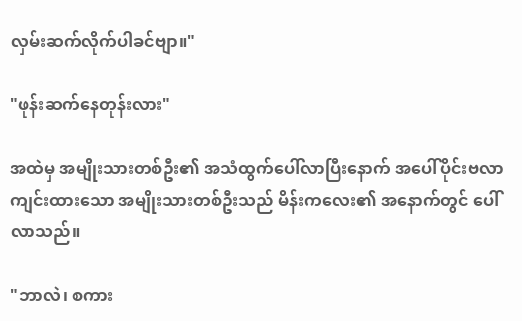လှမ်းဆက်လိုက်ပါခင်ဗျာ။"

"ဖုန်းဆက်နေတုန်းလား"

အထဲမှ အမျိုးသားတစ်ဦး၏ အသံထွက်ပေါ်လာပြီးနောက် အပေါ်ပိုင်းဗလာကျင်းထားသော အမျိုးသားတစ်ဦးသည် မိန်းကလေး၏ အနောက်တွင် ပေါ်လာသည်။

"ဘာလဲ၊ စကား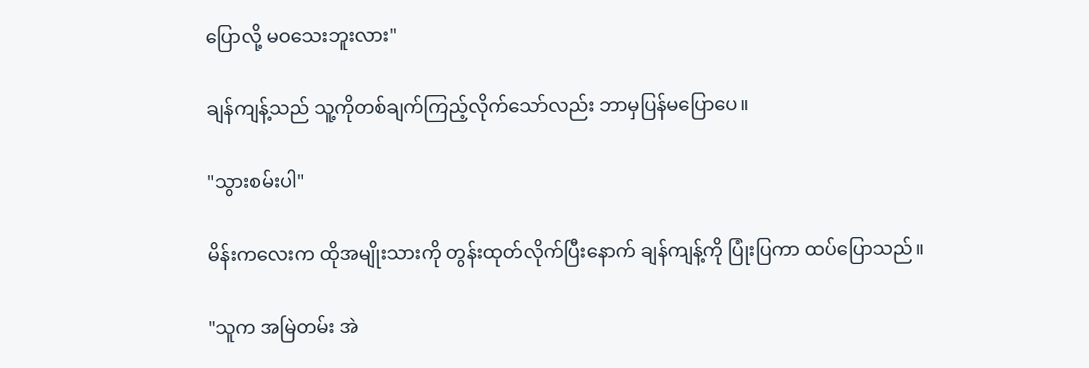ပြောလို့ မဝသေးဘူးလား"

ချန်ကျန့်သည် သူ့ကိုတစ်ချက်ကြည့်လိုက်သော်လည်း ဘာမှပြန်မပြောပေ။

"သွားစမ်းပါ"

မိန်းကလေးက ထိုအမျိုးသားကို တွန်းထုတ်လိုက်ပြီးနောက် ချန်ကျန့်ကို ပြုံးပြကာ ထပ်ပြောသည်။

"သူက အမြဲတမ်း အဲ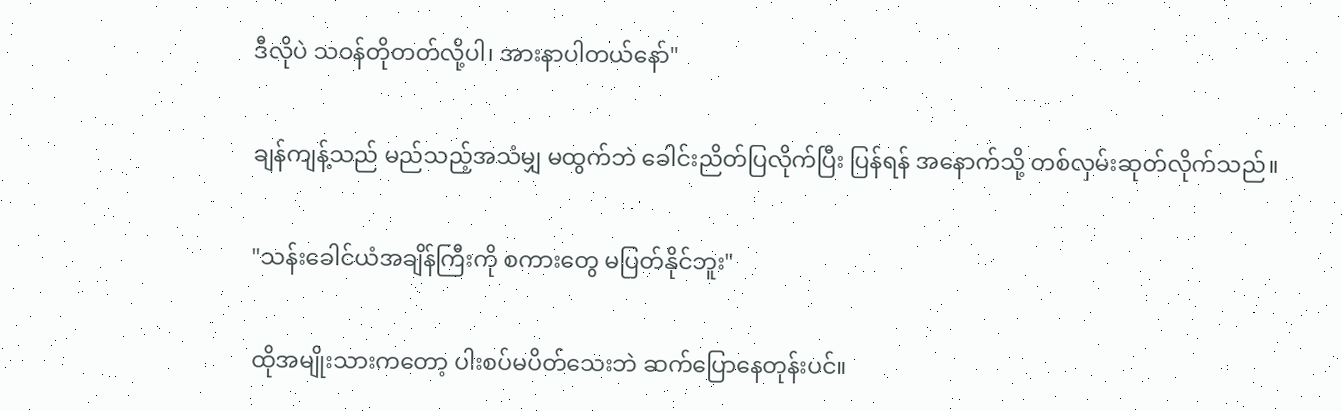ဒီလိုပဲ သဝန်တိုတတ်လို့ပါ၊ အားနာပါတယ်နော်"

ချန်ကျန့်သည် မည်သည့်အသံမျှ မထွက်ဘဲ ခေါင်းညိတ်ပြလိုက်ပြီး ပြန်ရန် အနောက်သို့ တစ်လှမ်းဆုတ်လိုက်သည်။

"သန်းခေါင်ယံအချိန်ကြီးကို စကားတွေ မပြတ်နိုင်ဘူး"

ထိုအမျိုးသားကတော့ ပါးစပ်မပိတ်သေးဘဲ ဆက်ပြောနေတုန်းပင်။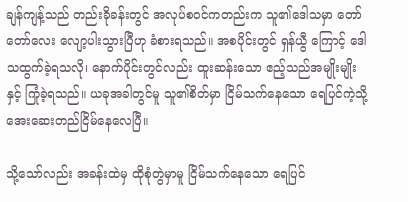ချန်ကျန့်သည် တည်းခိုခန်းတွင် အလုပ်စဝင်ကတည်းက သူ၏ဒေါသမှာ တော်တော်လေး လျော့ပါးသွားပြီဟု ခံစားရသည်။ အစပိုင်းတွင် ရှန်ယွီ ကြောင့် ဒေါသထွက်ခဲ့ရသလို၊ နောက်ပိုင်းတွင်လည်း ထူးဆန်းသော ဧည့်သည်အမျိုးမျိုးနှင့် ကြုံခဲ့ရသည်။ ယခုအခါတွင်မူ သူ၏စိတ်မှာ ငြိမ်သက်နေသော ရေပြင်ကဲ့သို့ အေးဆေးတည်ငြိမ်နေလေပြီ။

သို့သော်လည်း အခန်းထဲမှ ထိုစုံတွဲမှာမူ ငြိမ်သက်နေသော ရေပြင်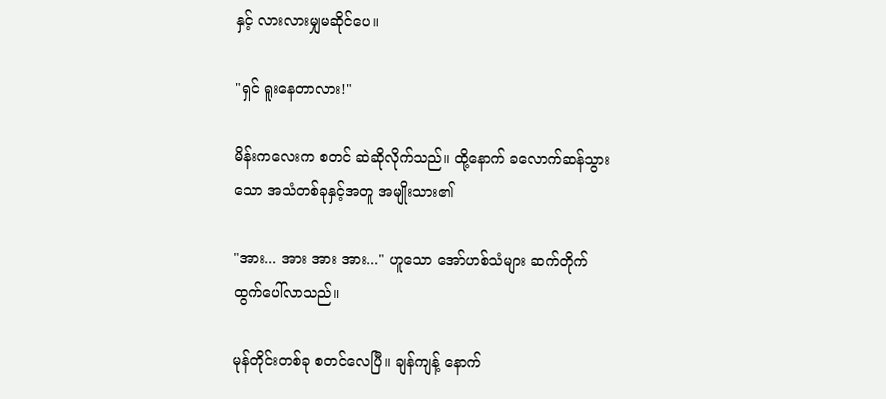နှင့် လားလားမျှမဆိုင်ပေ။

"ရှင် ရူးနေတာလား!"

မိန်းကလေးက စတင် ဆဲဆိုလိုက်သည်။ ထို့နောက် ခလောက်ဆန်သွားသော အသံတစ်ခုနှင့်အတူ အမျိုးသား၏

"အား... အား အား အား..." ဟူသော အော်ဟစ်သံများ ဆက်တိုက်ထွက်ပေါ်လာသည်။

မုန်တိုင်းတစ်ခု စတင်လေပြီ။ ချန်ကျန့် နောက်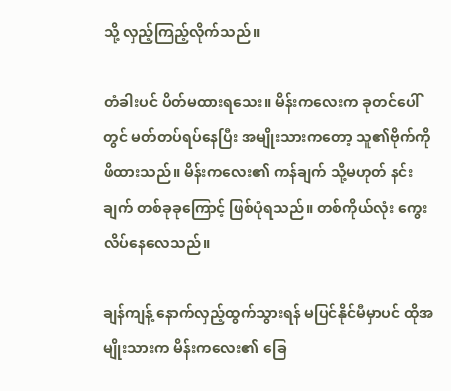သို့ လှည့်ကြည့်လိုက်သည်။

တံခါးပင် ပိတ်မထားရသေး။ မိန်းကလေးက ခုတင်ပေါ်တွင် မတ်တပ်ရပ်နေပြီး အမျိုးသားကတော့ သူ၏ဗိုက်ကို ဖိထားသည်။ မိန်းကလေး၏ ကန်ချက် သို့မဟုတ် နင်းချက် တစ်ခုခုကြောင့် ဖြစ်ပုံရသည်။ တစ်ကိုယ်လုံး ကွေးလိပ်နေလေသည်။

ချန်ကျန့် နောက်လှည့်ထွက်သွားရန် မပြင်နိုင်မီမှာပင် ထိုအမျိုးသားက မိန်းကလေး၏ ခြေ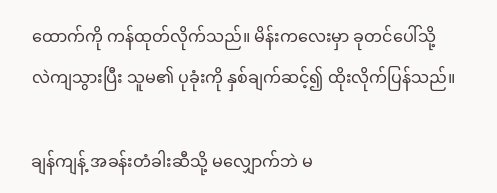ထောက်ကို ကန်ထုတ်လိုက်သည်။ မိန်းကလေးမှာ ခုတင်ပေါ်သို့ လဲကျသွားပြီး သူမ၏ ပုခုံးကို နှစ်ချက်ဆင့်၍ ထိုးလိုက်ပြန်သည်။

ချန်ကျန့် အခန်းတံခါးဆီသို့ မလျှောက်ဘဲ မ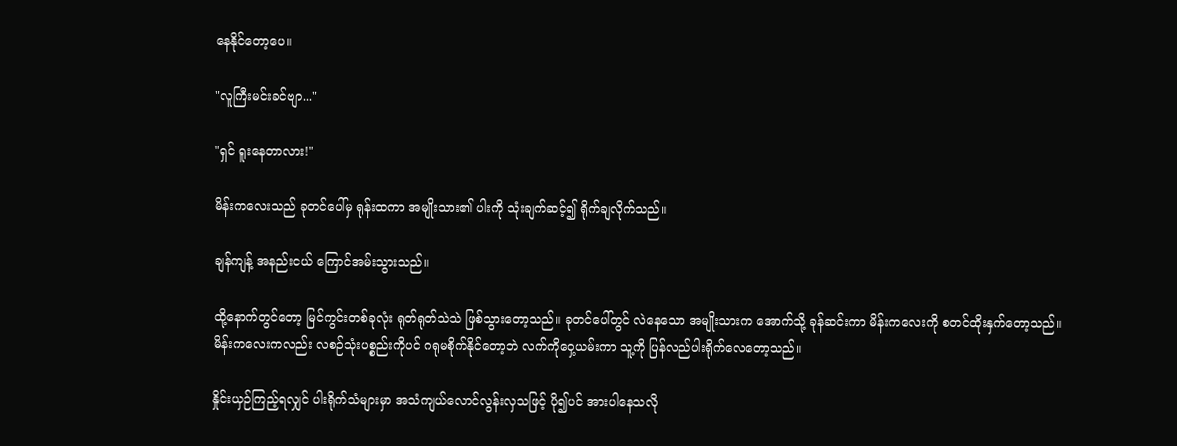နေနိုင်တော့ပေ။

"လူကြီးမင်းခင်ဗျာ..."

"ရှင် ရူးနေတာလား!"

မိန်းကလေးသည် ခုတင်ပေါ်မှ ရုန်းထကာ အမျိုးသား၏ ပါးကို သုံးချက်ဆင့်၍ ရိုက်ချလိုက်သည်။

ချန်ကျန့် အနည်းငယ် ကြောင်အမ်းသွားသည်။

ထို့နောက်တွင်တော့ မြင်ကွင်းတစ်ခုလုံး ရုတ်ရုတ်သဲသဲ ဖြစ်သွားတော့သည်။ ခုတင်ပေါ်တွင် လဲနေသော အမျိုးသားက အောက်သို့ ခုန်ဆင်းကာ မိန်းကလေးကို စတင်ထိုးနှက်တော့သည်။ မိန်းကလေးကလည်း လစဉ်သုံးပစ္စည်းကိုပင် ဂရုမစိုက်နိုင်တော့ဘဲ လက်ကိုဝှေ့ယမ်းကာ သူ့ကို ပြန်လည်ပါးရိုက်လေတော့သည်။

နှိုင်းယှဉ်ကြည့်ရလျှင် ပါးရိုက်သံများမှာ အသံကျယ်လောင်လွန်းလှသဖြင့် ပို၍ပင် အားပါနေသလို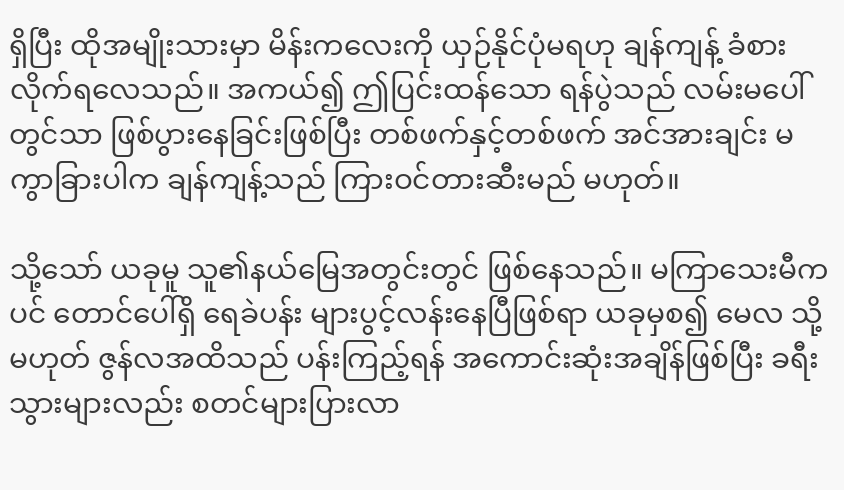ရှိပြီး ထိုအမျိုးသားမှာ မိန်းကလေးကို ယှဉ်နိုင်ပုံမရဟု ချန်ကျန့် ခံစားလိုက်ရလေသည်။ အကယ်၍ ဤပြင်းထန်သော ရန်ပွဲသည် လမ်းမပေါ်တွင်သာ ဖြစ်ပွားနေခြင်းဖြစ်ပြီး တစ်ဖက်နှင့်တစ်ဖက် အင်အားချင်း မကွာခြားပါက ချန်ကျန့်သည် ကြားဝင်တားဆီးမည် မဟုတ်။

သို့သော် ယခုမူ သူ၏နယ်မြေအတွင်းတွင် ဖြစ်နေသည်။ မကြာသေးမီကပင် တောင်ပေါ်ရှိ ရေခဲပန်း များပွင့်လန်းနေပြီဖြစ်ရာ ယခုမှစ၍ မေလ သို့မဟုတ် ဇွန်လအထိသည် ပန်းကြည့်ရန် အကောင်းဆုံးအချိန်ဖြစ်ပြီး ခရီးသွားများလည်း စတင်များပြားလာ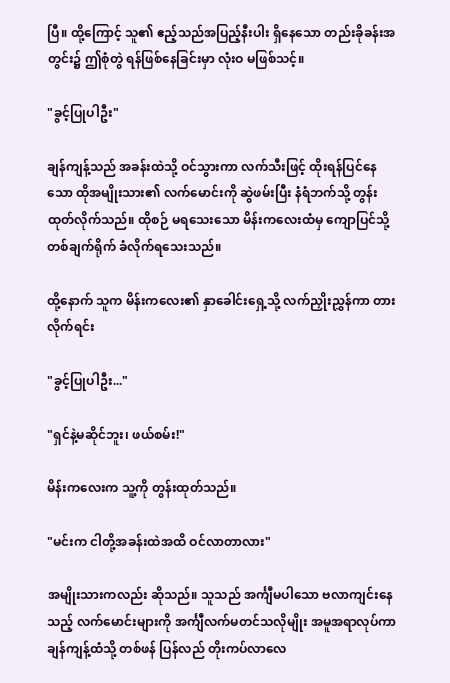ပြီ။ ထို့ကြောင့် သူ၏ ဧည့်သည်အပြည့်နီးပါး ရှိနေသော တည်းခိုခန်းအတွင်း၌ ဤစုံတွဲ ရန်ဖြစ်နေခြင်းမှာ လုံးဝ မဖြစ်သင့်။

"ခွင့်ပြုပါဦး"

ချန်ကျန့်သည် အခန်းထဲသို့ ဝင်သွားကာ လက်သီးဖြင့် ထိုးရန်ပြင်နေသော ထိုအမျိုးသား၏ လက်မောင်းကို ဆွဲဖမ်းပြီး နံရံဘက်သို့ တွန်းထုတ်လိုက်သည်။ ထိုစဉ် မရသေးသော မိန်းကလေးထံမှ ကျောပြင်သို့ တစ်ချက်ရိုက် ခံလိုက်ရသေးသည်။

ထို့နောက် သူက မိန်းကလေး၏ နှာခေါင်းရှေ့သို့ လက်ညှိုးညွှန်ကာ တားလိုက်ရင်း

"ခွင့်ပြုပါဦး..."

"ရှင်နဲ့မဆိုင်ဘူး၊ ဖယ်စမ်း!"

မိန်းကလေးက သူ့ကို တွန်းထုတ်သည်။

"မင်းက ငါတို့အခန်းထဲအထိ ဝင်လာတာလား"

အမျိုးသားကလည်း ဆိုသည်။ သူသည် အင်္ကျီမပါသော ဗလာကျင်းနေသည့် လက်မောင်းများကို အင်္ကျီလက်မတင်သလိုမျိုး အမူအရာလုပ်ကာ ချန်ကျန့်ထံသို့ တစ်ဖန် ပြန်လည် တိုးကပ်လာလေ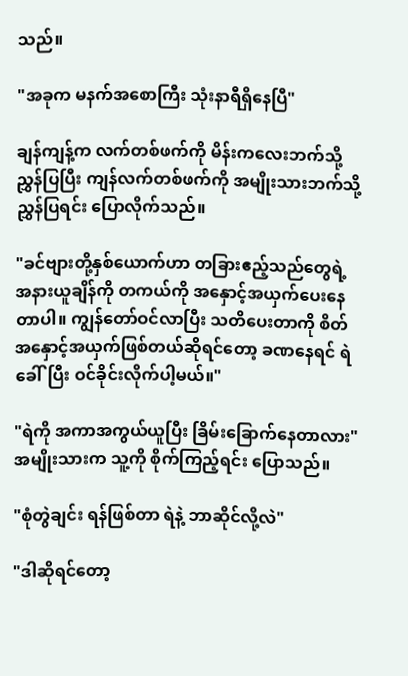သည်။

"အခုက မနက်အစောကြီး သုံးနာရီရှိနေပြီ"

ချန်ကျန့်က လက်တစ်ဖက်ကို မိန်းကလေးဘက်သို့ ညွှန်ပြပြီး ကျန်လက်တစ်ဖက်ကို အမျိုးသားဘက်သို့ ညွှန်ပြရင်း ပြောလိုက်သည်။

"ခင်ဗျားတို့နှစ်ယောက်ဟာ တခြားဧည့်သည်တွေရဲ့ အနားယူချိန်ကို တကယ်ကို အနှောင့်အယှက်ပေးနေတာပါ။ ကျွန်တော်ဝင်လာပြီး သတိပေးတာကို စိတ်အနှောင့်အယှက်ဖြစ်တယ်ဆိုရင်တော့ ခဏနေရင် ရဲခေါ်ပြီး ဝင်ခိုင်းလိုက်ပါ့မယ်။"

"ရဲကို အကာအကွယ်ယူပြီး ခြိမ်းခြောက်နေတာလား" အမျိုးသားက သူ့ကို စိုက်ကြည့်ရင်း ပြောသည်။

"စုံတွဲချင်း ရန်ဖြစ်တာ ရဲနဲ့ ဘာဆိုင်လို့လဲ"

"ဒါဆိုရင်တော့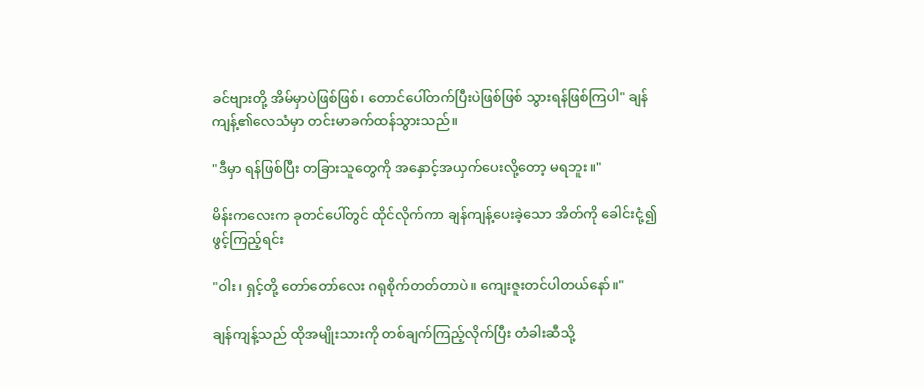ခင်ဗျားတို့ အိမ်မှာပဲဖြစ်ဖြစ်၊ တောင်ပေါ်တက်ပြီးပဲဖြစ်ဖြစ် သွားရန်ဖြစ်ကြပါ" ချန်ကျန့်၏လေသံမှာ တင်းမာခက်ထန်သွားသည်။

"ဒီမှာ ရန်ဖြစ်ပြီး တခြားသူတွေကို အနှောင့်အယှက်ပေးလို့တော့ မရဘူး။"

မိန်းကလေးက ခုတင်ပေါ်တွင် ထိုင်လိုက်ကာ ချန်ကျန့်ပေးခဲ့သော အိတ်ကို ခေါင်းငုံ့၍ ဖွင့်ကြည့်ရင်း

"ဝါး၊ ရှင့်တို့ တော်တော်လေး ဂရုစိုက်တတ်တာပဲ။ ကျေးဇူးတင်ပါတယ်နော်။"

ချန်ကျန့်သည် ထိုအမျိုးသားကို တစ်ချက်ကြည့်လိုက်ပြီး တံခါးဆီသို့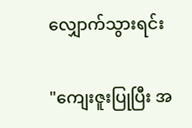လျှောက်သွားရင်း

"ကျေးဇူးပြုပြီး အ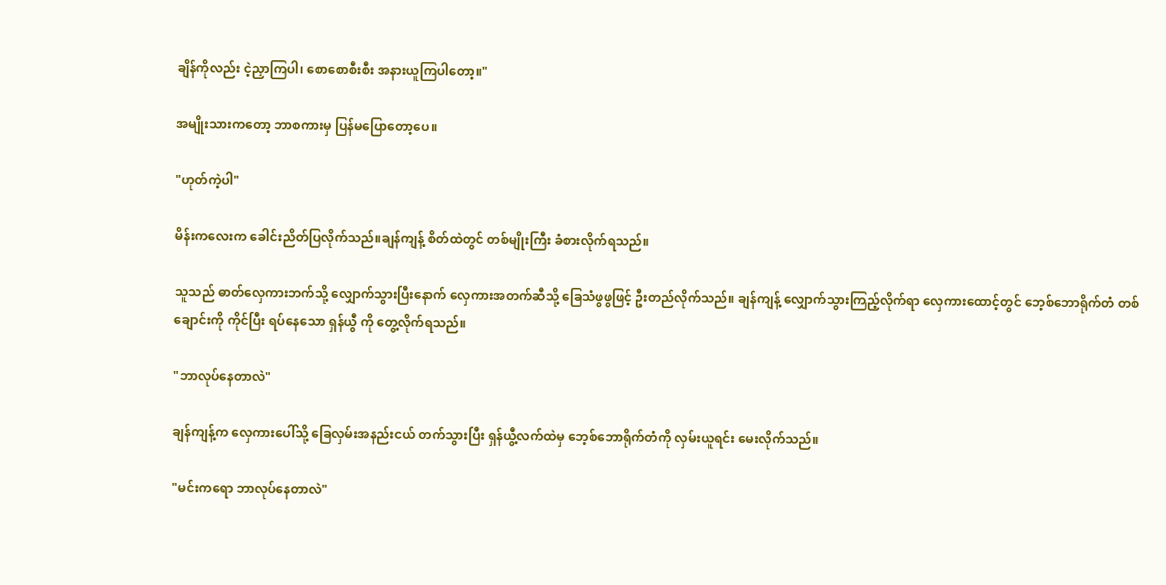ချိန်ကိုလည်း ငဲ့ညှာကြပါ၊ စောစောစီးစီး အနားယူကြပါတော့။"

အမျိုးသားကတော့ ဘာစကားမှ ပြန်မပြောတော့ပေ။

"ဟုတ်ကဲ့ပါ"

မိန်းကလေးက ခေါင်းညိတ်ပြလိုက်သည်။ချန်ကျန့် စိတ်ထဲတွင် တစ်မျိုးကြီး ခံစားလိုက်ရသည်။

သူသည် ဓာတ်လှေကားဘက်သို့ လျှောက်သွားပြီးနောက် လှေကားအတက်ဆီသို့ ခြေသံဖွဖွဖြင့် ဦးတည်လိုက်သည်။ ချန်ကျန့် လျှောက်သွားကြည့်လိုက်ရာ လှေကားထောင့်တွင် ဘေ့စ်ဘောရိုက်တံ တစ်ချောင်းကို ကိုင်ပြီး ရပ်နေသော ရှန်ယွီ ကို တွေ့လိုက်ရသည်။

"ဘာလုပ်နေတာလဲ"

ချန်ကျန့်က လှေကားပေါ်သို့ ခြေလှမ်းအနည်းငယ် တက်သွားပြီး ရှန်ယွီ့လက်ထဲမှ ဘေ့စ်ဘောရိုက်တံကို လှမ်းယူရင်း မေးလိုက်သည်။

"မင်းကရော ဘာလုပ်နေတာလဲ"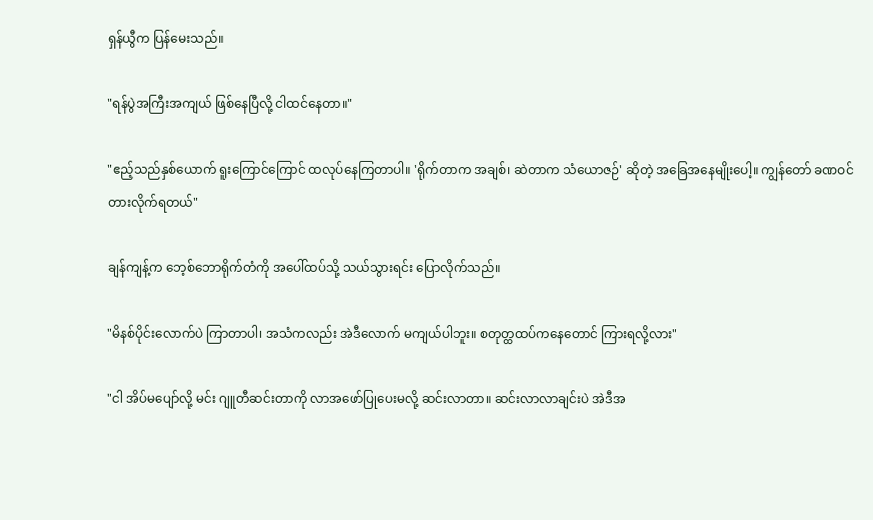ရှန်ယွီက ပြန်မေးသည်။

"ရန်ပွဲအကြီးအကျယ် ဖြစ်နေပြီလို့ ငါထင်နေတာ။"

"ဧည့်သည်နှစ်ယောက် ရူးကြောင်ကြောင် ထလုပ်နေကြတာပါ။ 'ရိုက်တာက အချစ်၊ ဆဲတာက သံယောဇဉ်' ဆိုတဲ့ အခြေအနေမျိုးပေါ့။ ကျွန်တော် ခဏဝင်တားလိုက်ရတယ်"

ချန်ကျန့်က ဘေ့စ်ဘောရိုက်တံကို အပေါ်ထပ်သို့ သယ်သွားရင်း ပြောလိုက်သည်။

"မိနစ်ပိုင်းလောက်ပဲ ကြာတာပါ၊ အသံကလည်း အဲဒီလောက် မကျယ်ပါဘူး။ စတုတ္ထထပ်ကနေတောင် ကြားရလို့လား"

"ငါ အိပ်မပျော်လို့ မင်း ဂျူတီဆင်းတာကို လာအဖော်ပြုပေးမလို့ ဆင်းလာတာ။ ဆင်းလာလာချင်းပဲ အဲဒီအ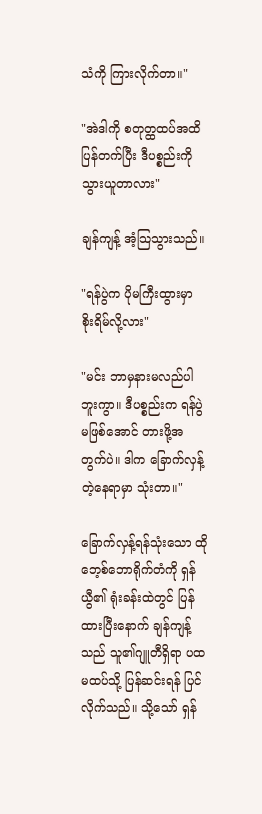သံကို ကြားလိုက်တာ။"

"အဲဒါကို စတုတ္ထထပ်အထိ ပြန်တက်ပြီး ဒီပစ္စည်းကို သွားယူတာလား"

ချန်ကျန့် အံ့သြသွားသည်။

"ရန်ပွဲက ပိုမကြီးထွားမှာ စိုးရိမ်လို့လား"

"မင်း ဘာမှနားမလည်ပါဘူးကွာ။ ဒီပစ္စည်းက ရန်ပွဲမဖြစ်အောင် တားဖို့အတွက်ပဲ။ ဒါက ခြောက်လှန့်တဲ့နေရာမှာ သုံးတာ။"

ခြောက်လှန့်ရန်သုံးသော ထိုဘေ့စ်ဘောရိုက်တံကို ရှန်ယွီ၏ ရုံးခန်းထဲတွင် ပြန်ထားပြီးနောက် ချန်ကျန့်သည် သူ၏ဂျူတီရှိရာ ပထမထပ်သို့ ပြန်ဆင်းရန် ပြင်လိုက်သည်။ သို့သော် ရှန်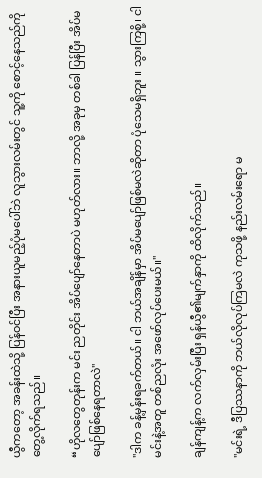ယွီကတော့ အခန်းထဲသို့ ပြန်ဝင်ပြီး အနားယူမည့်ပုံမပေါ်ဘဲ လူသွားလမ်းတွင် သူ့ကို စောင့်နေသည်ကို တွေ့လိုက်ရသည်။

“ဟိုလတွေတုန်းက မင်း ညတိုင်း အိပ်ပျော်နေတာပဲ မဟုတ်လား။ ဘာလို့ အခုမှ တစ်ခါ ပြန်ပြီး အိပ်မပျော်ဖြစ်နေရတာလဲ"

"ဒါက ခန့်မှန်းရခက်တယ်။ ငါ ဘယ်အချိန်မှာ အိပ်မပျော်ဖြစ်မလဲဆိုတာ ပုံသေမရှိဘူး ။ သွားကြစို့၊ ငါ မင်းနဲ့အတူ တစ်ညလုံး အဖော်လုပ်ပေးမယ်။"

ချန်ကျန့်က လက်လှမ်းပြီး ရှန်ယွီ၏မျက်နှာကို ထိလိုက်သည်။

"မင်းရဲ့ ဒီပြဿနာကို ဘယ်လိုလုပ်ကြမလဲ ကုသဖို့ နည်းလမ်းရော မ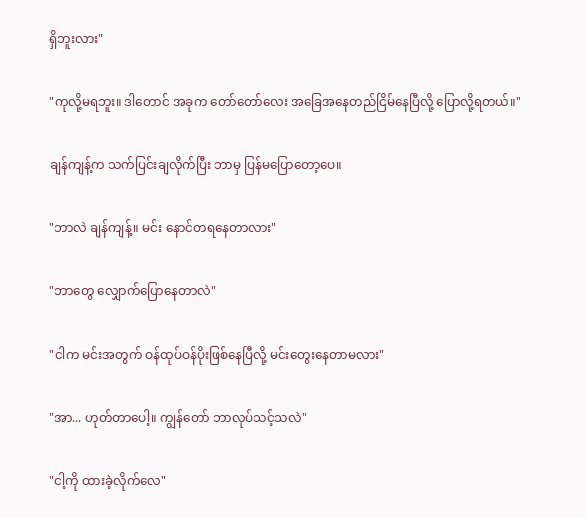ရှိဘူးလား"

"ကုလို့မရဘူး။ ဒါတောင် အခုက တော်တော်လေး အခြေအနေတည်ငြိမ်နေပြီလို့ ပြောလို့ရတယ်။"

ချန်ကျန့်က သက်ပြင်းချလိုက်ပြီး ဘာမှ ပြန်မပြောတော့ပေ။

"ဘာလဲ ချန်ကျန့်။ မင်း နောင်တရနေတာလား"

"ဘာတွေ လျှောက်ပြောနေတာလဲ"

"ငါက မင်းအတွက် ဝန်ထုပ်ဝန်ပိုးဖြစ်နေပြီလို့ မင်းတွေးနေတာမလား"

"အာ... ဟုတ်တာပေါ့။ ကျွန်တော် ဘာလုပ်သင့်သလဲ"

"ငါ့ကို ထားခဲ့လိုက်လေ"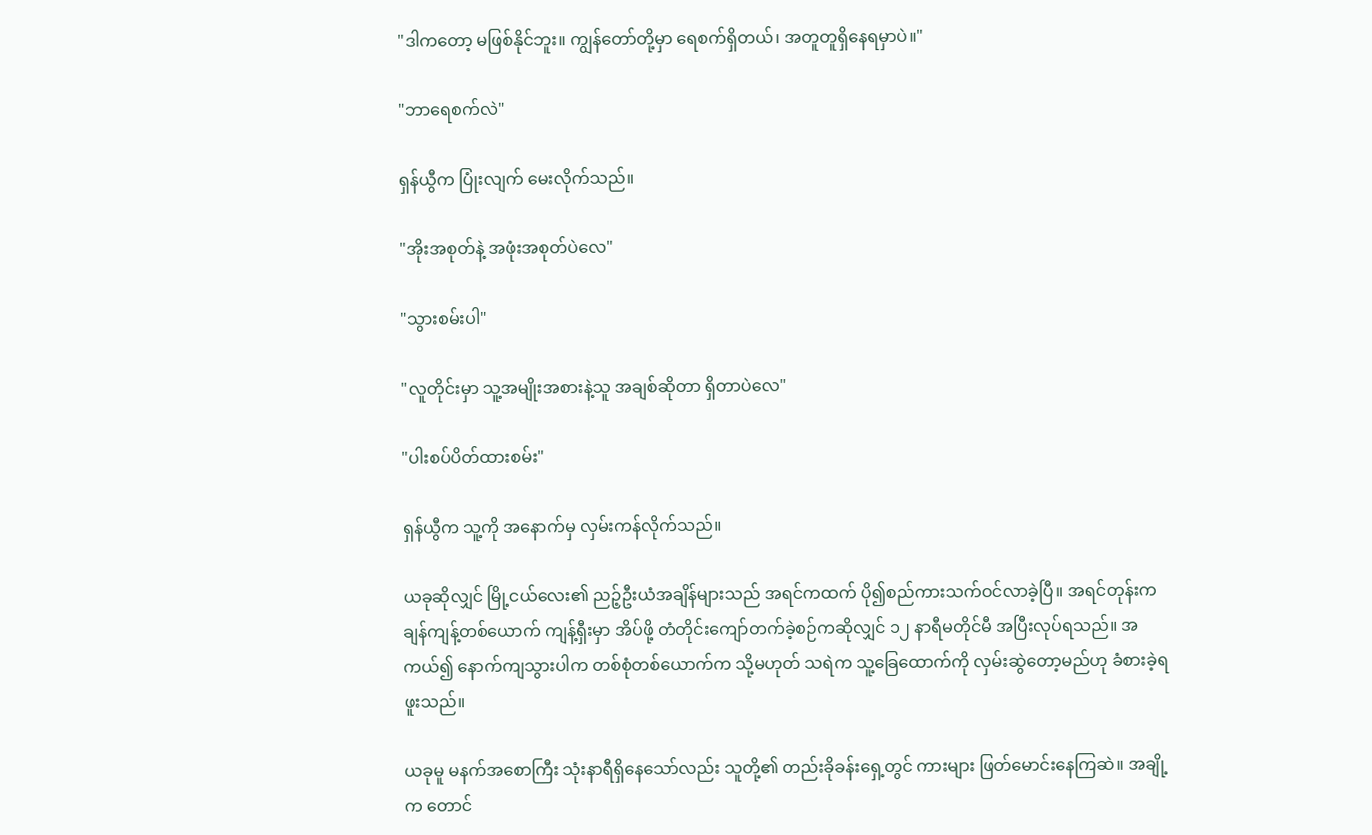"ဒါကတော့ မဖြစ်နိုင်ဘူး။ ကျွန်တော်တို့မှာ ရေစက်ရှိတယ်၊ အတူတူရှိနေရမှာပဲ။"

"ဘာရေစက်လဲ"

ရှန်ယွီက ပြုံးလျက် မေးလိုက်သည်။

"အိုးအစုတ်နဲ့ အဖုံးအစုတ်ပဲလေ"

"သွားစမ်းပါ"

"လူတိုင်းမှာ သူ့အမျိုးအစားနဲ့သူ အချစ်ဆိုတာ ရှိတာပဲလေ"

"ပါးစပ်ပိတ်ထားစမ်း"

ရှန်ယွီက သူ့ကို အနောက်မှ လှမ်းကန်လိုက်သည်။

ယခုဆိုလျှင် မြို့ငယ်လေး၏ ညဉ့်ဦးယံအချိန်များသည် အရင်ကထက် ပို၍စည်ကားသက်ဝင်လာခဲ့ပြီ။ အရင်တုန်းက ချန်ကျန့်တစ်ယောက် ကျန့်ရှီးမှာ အိပ်ဖို့ တံတိုင်းကျော်တက်ခဲ့စဉ်ကဆိုလျှင် ၁၂ နာရီမတိုင်မီ အပြီးလုပ်ရသည်။ အကယ်၍ နောက်ကျသွားပါက တစ်စုံတစ်ယောက်က သို့မဟုတ် သရဲက သူ့ခြေထောက်ကို လှမ်းဆွဲတော့မည်ဟု ခံစားခဲ့ရဖူးသည်။

ယခုမူ မနက်အစောကြီး သုံးနာရီရှိနေသော်လည်း သူတို့၏ တည်းခိုခန်းရှေ့တွင် ကားများ ဖြတ်မောင်းနေကြဆဲ။ အချို့က တောင်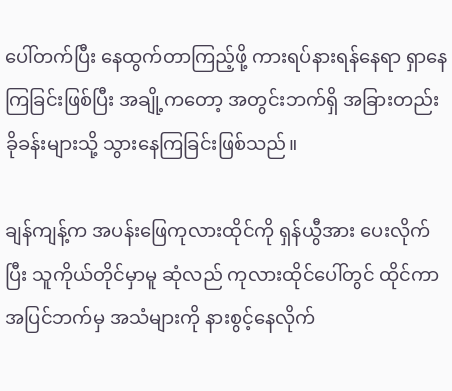ပေါ်တက်ပြီး နေထွက်တာကြည့်ဖို့ ကားရပ်နားရန်နေရာ ရှာနေကြခြင်းဖြစ်ပြီး အချို့ကတော့ အတွင်းဘက်ရှိ အခြားတည်းခိုခန်းများသို့ သွားနေကြခြင်းဖြစ်သည်။

ချန်ကျန့်က အပန်းဖြေကုလားထိုင်ကို ရှန်ယွီအား ပေးလိုက်ပြီး သူကိုယ်တိုင်မှာမူ ဆုံလည် ကုလားထိုင်ပေါ်တွင် ထိုင်ကာ အပြင်ဘက်မှ အသံများကို နားစွင့်နေလိုက်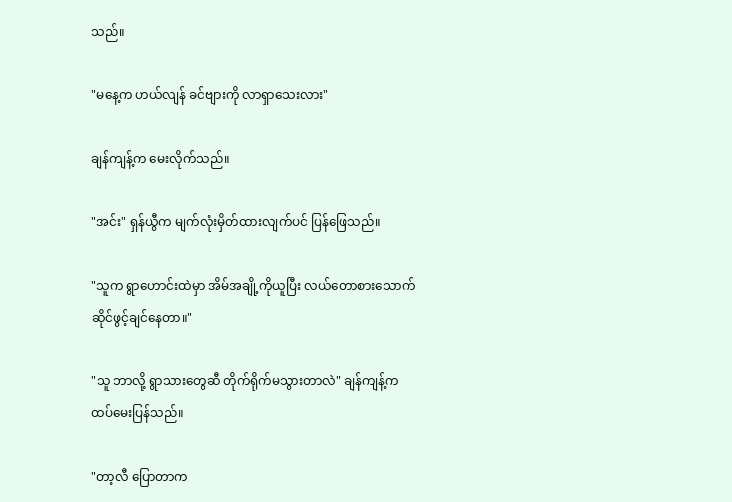သည်။

"မနေ့က ဟယ်လျန် ခင်ဗျားကို လာရှာသေးလား"

ချန်ကျန့်က မေးလိုက်သည်။

"အင်း" ရှန်ယွီက မျက်လုံးမှိတ်ထားလျက်ပင် ပြန်ဖြေသည်။

"သူက ရွာဟောင်းထဲမှာ အိမ်အချို့ကိုယူပြီး လယ်တောစားသောက်ဆိုင်ဖွင့်ချင်နေတာ။"

"သူ ဘာလို့ ရွာသားတွေဆီ တိုက်ရိုက်မသွားတာလဲ" ချန်ကျန့်က ထပ်မေးပြန်သည်။

"တာ့လီ ပြောတာက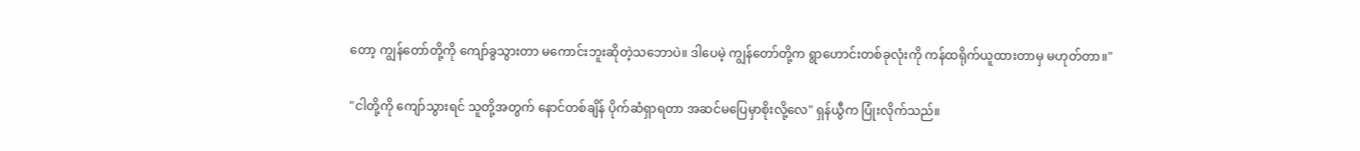တော့ ကျွန်တော်တို့ကို ကျော်ခွသွားတာ မကောင်းဘူးဆိုတဲ့သဘောပဲ။ ဒါပေမဲ့ ကျွန်တော်တို့က ရွာဟောင်းတစ်ခုလုံးကို ကန်ထရိုက်ယူထားတာမှ မဟုတ်တာ။"

"ငါတို့ကို ကျော်သွားရင် သူတို့အတွက် နောင်တစ်ချိန် ပိုက်ဆံရှာရတာ အဆင်မပြေမှာစိုးလို့လေ" ရှန်ယွီက ပြုံးလိုက်သည်။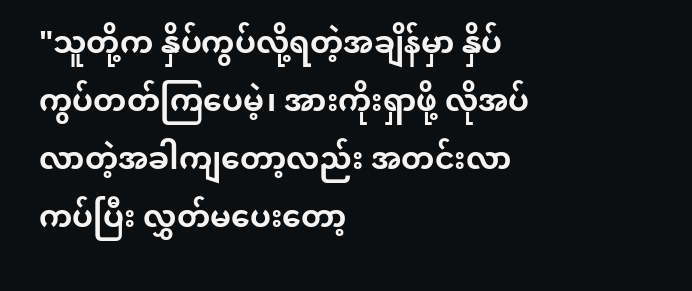"သူတို့က နှိပ်ကွပ်လို့ရတဲ့အချိန်မှာ နှိပ်ကွပ်တတ်ကြပေမဲ့၊ အားကိုးရှာဖို့ လိုအပ်လာတဲ့အခါကျတော့လည်း အတင်းလာကပ်ပြီး လွှတ်မပေးတော့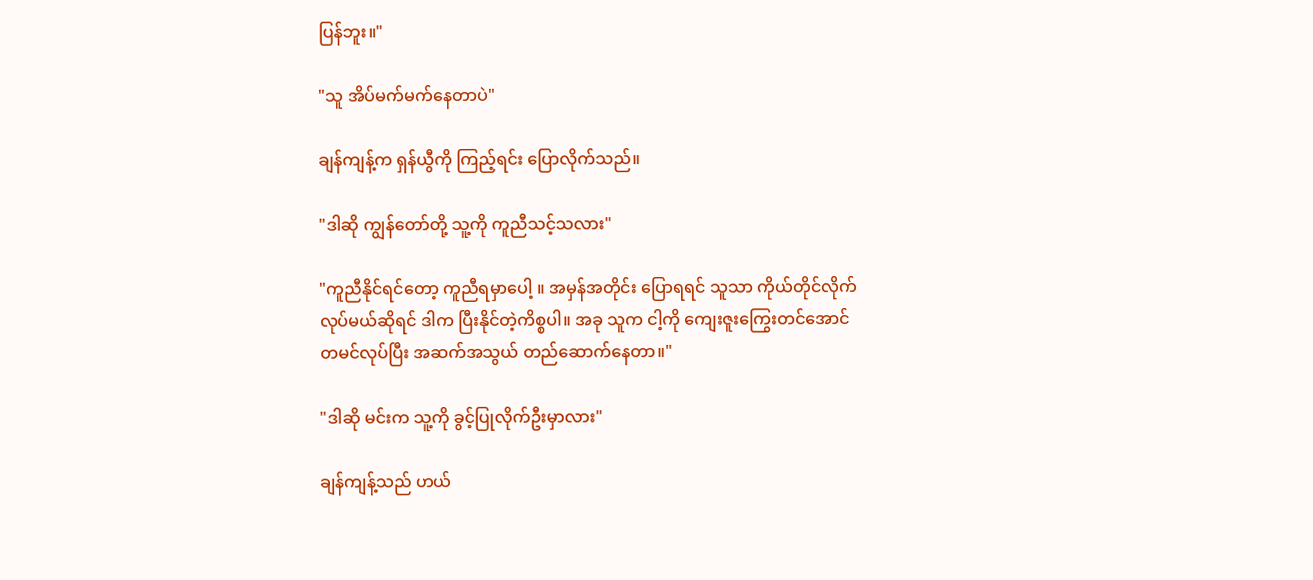ပြန်ဘူး။"

"သူ အိပ်မက်မက်နေတာပဲ"

ချန်ကျန့်က ရှန်ယွီကို ကြည့်ရင်း ပြောလိုက်သည်။

"ဒါဆို ကျွန်တော်တို့ သူ့ကို ကူညီသင့်သလား"

"ကူညီနိုင်ရင်တော့ ကူညီရမှာပေါ့ ။ အမှန်အတိုင်း ပြောရရင် သူသာ ကိုယ်တိုင်လိုက်လုပ်မယ်ဆိုရင် ဒါက ပြီးနိုင်တဲ့ကိစ္စပါ။ အခု သူက ငါ့ကို ကျေးဇူးကြွေးတင်အောင် တမင်လုပ်ပြီး အဆက်အသွယ် တည်ဆောက်နေတာ။"

"ဒါဆို မင်းက သူ့ကို ခွင့်ပြုလိုက်ဦးမှာလား"

ချန်ကျန့်သည် ဟယ်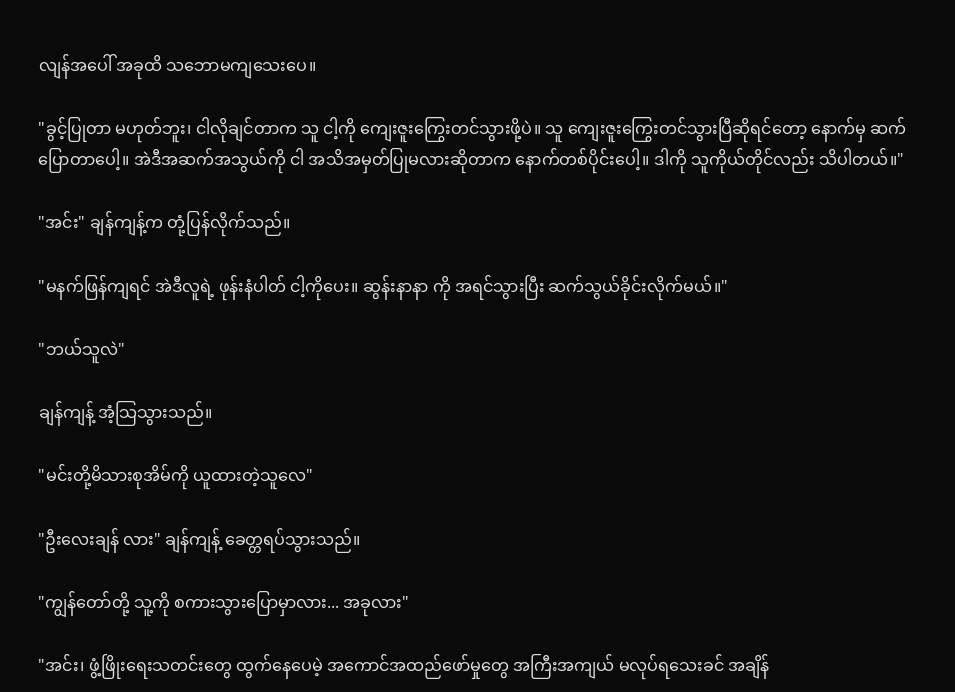လျန်အပေါ် အခုထိ သဘောမကျသေးပေ။

"ခွင့်ပြုတာ မဟုတ်ဘူး၊ ငါလိုချင်တာက သူ ငါ့ကို ကျေးဇူးကြွေးတင်သွားဖို့ပဲ။ သူ ကျေးဇူးကြွေးတင်သွားပြီဆိုရင်တော့ နောက်မှ ဆက်ပြောတာပေါ့။ အဲဒီအဆက်အသွယ်ကို ငါ အသိအမှတ်ပြုမလားဆိုတာက နောက်တစ်ပိုင်းပေါ့။ ဒါကို သူကိုယ်တိုင်လည်း သိပါတယ်။"

"အင်း" ချန်ကျန့်က တုံ့ပြန်လိုက်သည်။

"မနက်ဖြန်ကျရင် အဲဒီလူရဲ့ ဖုန်းနံပါတ် ငါ့ကိုပေး။ ဆွန်းနာနာ ကို အရင်သွားပြီး ဆက်သွယ်ခိုင်းလိုက်မယ်။"

"ဘယ်သူလဲ"

ချန်ကျန့် အံ့သြသွားသည်။

"မင်းတို့မိသားစုအိမ်ကို ယူထားတဲ့သူလေ"

"ဦးလေးချန် လား" ချန်ကျန့် ခေတ္တရပ်သွားသည်။

"ကျွန်တော်တို့ သူ့ကို စကားသွားပြောမှာလား... အခုလား"

"အင်း၊ ဖွံ့ဖြိုးရေးသတင်းတွေ ထွက်နေပေမဲ့ အကောင်အထည်ဖော်မှုတွေ အကြီးအကျယ် မလုပ်ရသေးခင် အချိန်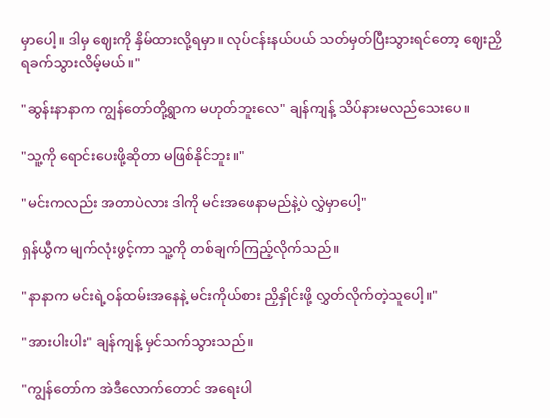မှာပေါ့။ ဒါမှ ဈေးကို နှိမ်ထားလို့ရမှာ။ လုပ်ငန်းနယ်ပယ် သတ်မှတ်ပြီးသွားရင်တော့ ဈေးညှိရခက်သွားလိမ့်မယ်။"

"ဆွန်းနာနာက ကျွန်တော်တို့ရွာက မဟုတ်ဘူးလေ" ချန်ကျန့် သိပ်နားမလည်သေးပေ။

"သူ့ကို ရောင်းပေးဖို့ဆိုတာ မဖြစ်နိုင်ဘူး။"

"မင်းကလည်း အတာပဲလား ဒါကို မင်းအဖေနာမည်နဲ့ပဲ လွှဲမှာပေါ့"

ရှန်ယွီက မျက်လုံးဖွင့်ကာ သူ့ကို တစ်ချက်ကြည့်လိုက်သည်။

"နာနာက မင်းရဲ့ဝန်ထမ်းအနေနဲ့ မင်းကိုယ်စား ညှိနှိုင်းဖို့ လွှတ်လိုက်တဲ့သူပေါ့။"

"အားပါးပါး" ချန်ကျန့် မှင်သက်သွားသည်။

"ကျွန်တော်က အဲဒီလောက်တောင် အရေးပါ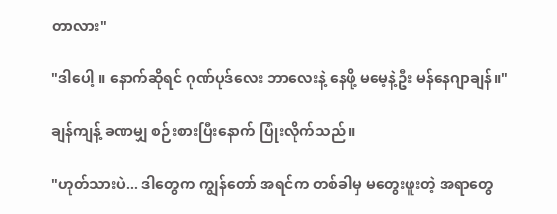တာလား"

"ဒါပေါ့ ။ နောက်ဆိုရင် ဂုဏ်ပုဒ်လေး ဘာလေးနဲ့ နေဖို့ မမေ့နဲ့ဦး မန်နေဂျာချန်။"

ချန်ကျန့် ခဏမျှ စဉ်းစားပြီးနောက် ပြုံးလိုက်သည်။

"ဟုတ်သားပဲ... ဒါတွေက ကျွန်တော် အရင်က တစ်ခါမှ မတွေးဖူးတဲ့ အရာတွေ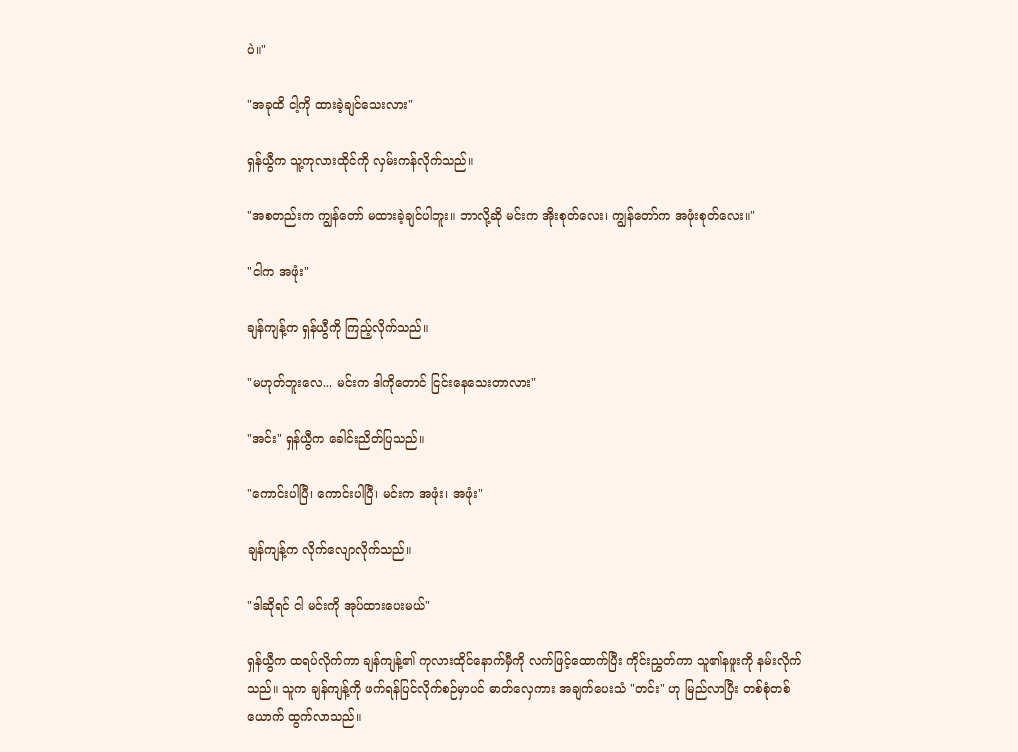ပဲ။"

"အခုထိ ငါ့ကို ထားခဲ့ချင်သေးလား"

ရှန်ယွီက သူ့ကုလားထိုင်ကို လှမ်းကန်လိုက်သည်။

"အစတည်းက ကျွန်တော် မထားခဲ့ချင်ပါဘူး။ ဘာလို့ဆို မင်းက အိုးစုတ်လေး၊ ကျွန်တော်က အဖုံးစုတ်လေး။"

"ငါက အဖုံး"

ချန်ကျန့်က ရှန်ယွီကို ကြည့်လိုက်သည်။

"မဟုတ်ဘူးလေ... မင်းက ဒါကိုတောင် ငြင်းနေသေးတာလား"

"အင်း" ရှန်ယွီက ခေါင်းညိတ်ပြသည်။

"ကောင်းပါပြီ၊ ကောင်းပါပြီ၊ မင်းက အဖုံး၊ အဖုံး"

ချန်ကျန့်က လိုက်လျောလိုက်သည်။

"ဒါဆိုရင် ငါ မင်းကို အုပ်ထားပေးမယ်"

ရှန်ယွီက ထရပ်လိုက်ကာ ချန်ကျန့်၏ ကုလားထိုင်နောက်မှီကို လက်ဖြင့်ထောက်ပြီး ကိုင်းညွှတ်ကာ သူ၏နဖူးကို နမ်းလိုက်သည်။ သူက ချန်ကျန့်ကို ဖက်ရန်ပြင်လိုက်စဉ်မှာပင် ဓာတ်လှေကား အချက်ပေးသံ "တင်း" ဟု မြည်လာပြီး တစ်စုံတစ်ယောက် ထွက်လာသည်။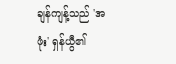ချန်ကျန့်သည် 'အဖုံး' ရှန်ယွီ၏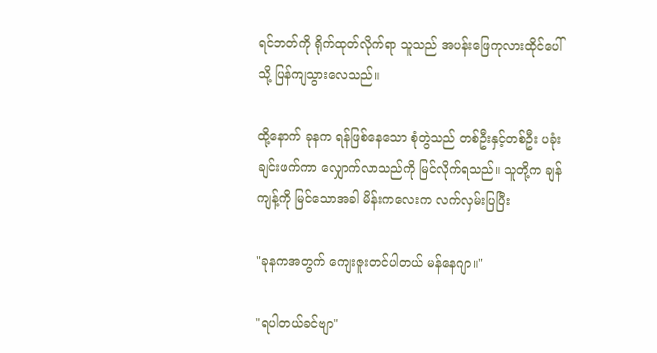ရင်ဘတ်ကို ရိုက်ထုတ်လိုက်ရာ သူသည် အပန်းဖြေကုလားထိုင်ပေါ်သို့ ပြန်ကျသွားလေသည်။

ထို့နောက် ခုနက ရန်ဖြစ်နေသော စုံတွဲသည် တစ်ဦးနှင့်တစ်ဦး ပခုံးချင်းဖက်ကာ လျှောက်လာသည်ကို မြင်လိုက်ရသည်။ သူတို့က ချန်ကျန့်ကို မြင်သောအခါ မိန်းကလေးက လက်လှမ်းပြပြီး

"ခုနကအတွက် ကျေးဇူးတင်ပါတယ် မန်နေဂျာ။"

"ရပါတယ်ခင်ဗျာ"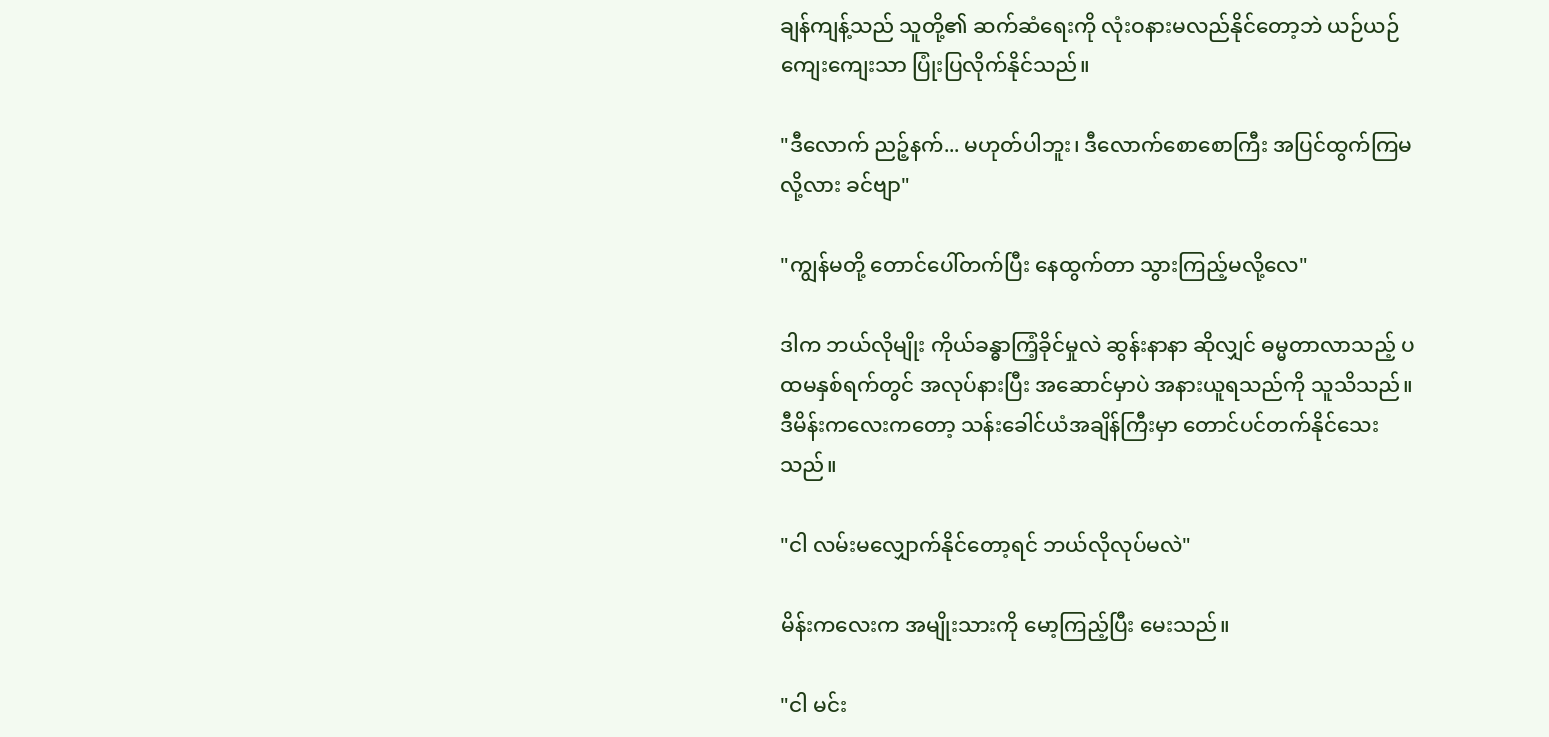ချန်ကျန့်သည် သူတို့၏ ဆက်ဆံရေးကို လုံးဝနားမလည်နိုင်တော့ဘဲ ယဉ်ယဉ်ကျေးကျေးသာ ပြုံးပြလိုက်နိုင်သည်။

"ဒီလောက် ညဉ့်နက်... မဟုတ်ပါဘူး၊ ဒီလောက်စောစောကြီး အပြင်ထွက်ကြမလို့လား ခင်ဗျာ"

"ကျွန်မတို့ တောင်ပေါ်တက်ပြီး နေထွက်တာ သွားကြည့်မလို့လေ"

ဒါက ဘယ်လိုမျိုး ကိုယ်ခန္ဓာကြံ့ခိုင်မှုလဲ ဆွန်းနာနာ ဆိုလျှင် ဓမ္မတာလာသည့် ပထမနှစ်ရက်တွင် အလုပ်နားပြီး အဆောင်မှာပဲ အနားယူရသည်ကို သူသိသည်။ ဒီမိန်းကလေးကတော့ သန်းခေါင်ယံအချိန်ကြီးမှာ တောင်ပင်တက်နိုင်သေးသည်။

"ငါ လမ်းမလျှောက်နိုင်တော့ရင် ဘယ်လိုလုပ်မလဲ"

မိန်းကလေးက အမျိုးသားကို မော့ကြည့်ပြီး မေးသည်။

"ငါ မင်း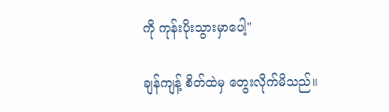ကို ကုန်းပိုးသွားမှာပေါ့"

ချန်ကျန့် စိတ်ထဲမှ တွေးလိုက်မိသည်။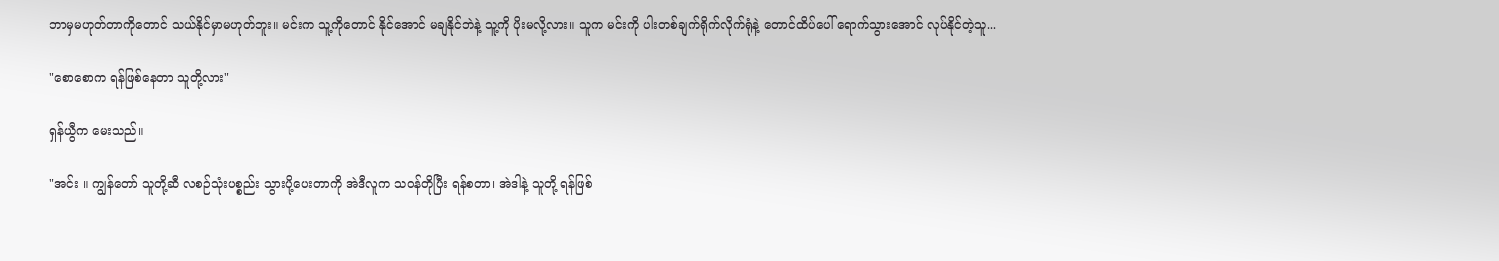ဘာမှမဟုတ်တာကိုတောင် သယ်နိုင်မှာမဟုတ်ဘူး။ မင်းက သူ့ကိုတောင် နိုင်အောင် မချနိုင်ဘဲနဲ့ သူ့ကို ပိုးမလို့လား။ သူက မင်းကို ပါးတစ်ချက်ရိုက်လိုက်ရုံနဲ့ တောင်ထိပ်ပေါ် ရောက်သွားအောင် လုပ်နိုင်တဲ့သူ...

"စောစောက ရန်ဖြစ်နေတာ သူတို့လား"

ရှန်ယွီက မေးသည်။

"အင်း ။ ကျွန်တော် သူတို့ဆီ လစဉ်သုံးပစ္စည်း သွားပို့ပေးတာကို အဲဒီလူက သဝန်တိုပြီး ရန်စတာ၊ အဲဒါနဲ့ သူတို့ ရန်ဖြစ်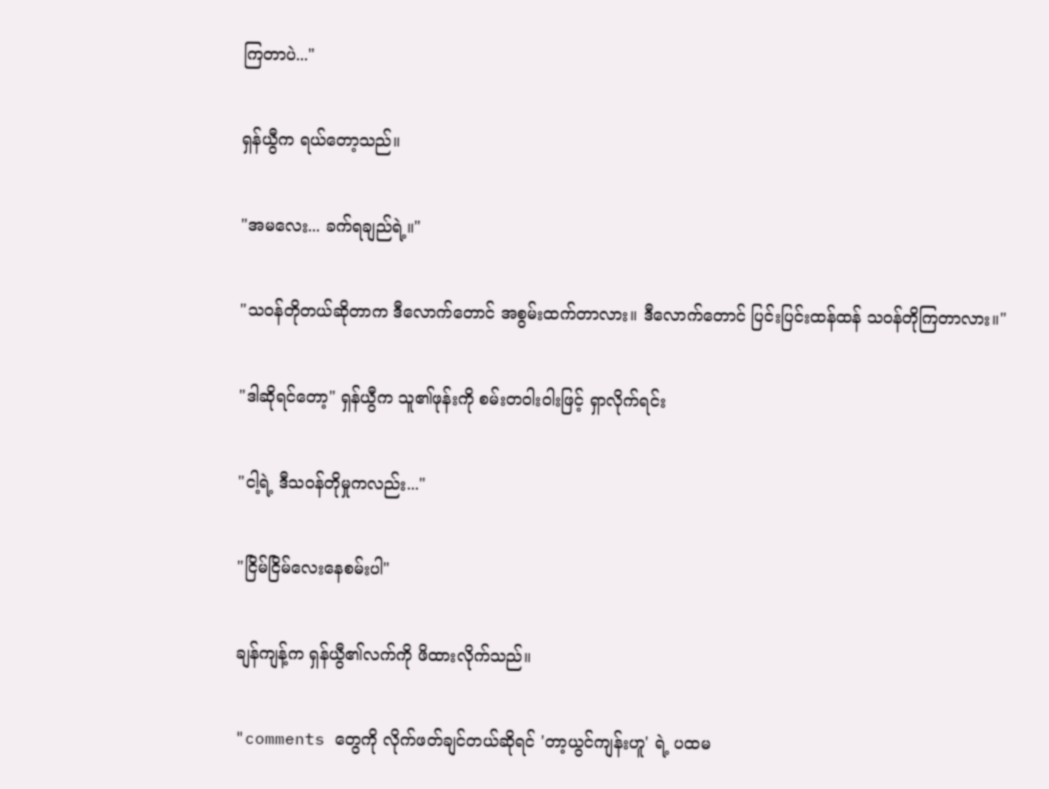ကြတာပဲ..."

ရှန်ယွီက ရယ်တော့သည်။

"အမလေး... ခက်ရချည်ရဲ့။"

"သဝန်တိုတယ်ဆိုတာက ဒီလောက်တောင် အစွမ်းထက်တာလား။ ဒီလောက်တောင် ပြင်းပြင်းထန်ထန် သဝန်တိုကြတာလား။"

"ဒါဆိုရင်တော့" ရှန်ယွီက သူ၏ဖုန်းကို စမ်းတဝါးဝါးဖြင့် ရှာလိုက်ရင်း

"ငါ့ရဲ့ ဒီသဝန်တိုမှုကလည်း..."

"ငြိမ်ငြိမ်လေးနေစမ်းပါ"

ချန်ကျန့်က ရှန်ယွီ၏လက်ကို ဖိထားလိုက်သည်။

"comments တွေကို လိုက်ဖတ်ချင်တယ်ဆိုရင် 'တာ့ယွင်ကျန်းဟူ' ရဲ့ ပထမ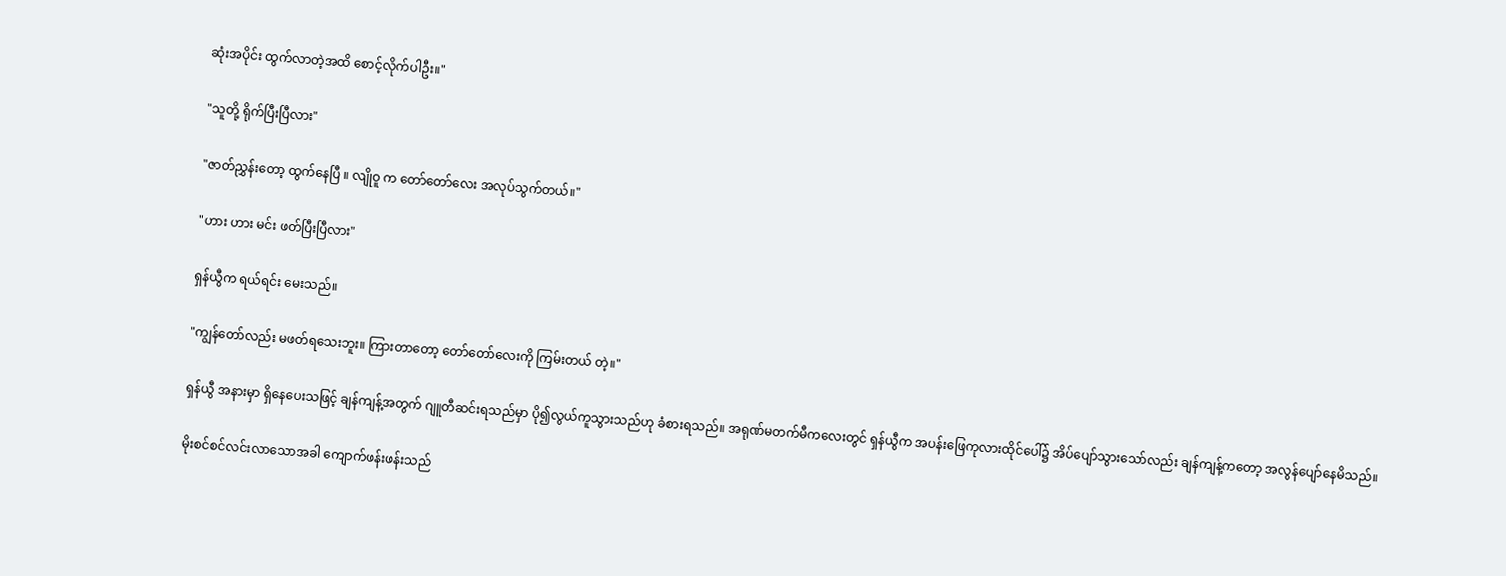ဆုံးအပိုင်း ထွက်လာတဲ့အထိ စောင့်လိုက်ပါဦး။"

"သူတို့ ရိုက်ပြီးပြီလား"

"ဇာတ်ညွှန်းတော့ ထွက်နေပြီ ။ လျိုဝူ က တော်တော်လေး အလုပ်သွက်တယ်။"

"ဟား ဟား မင်း ဖတ်ပြီးပြီလား"

ရှန်ယွီက ရယ်ရင်း မေးသည်။

"ကျွန်တော်လည်း မဖတ်ရသေးဘူး။ ကြားတာတော့ တော်တော်လေးကို ကြမ်းတယ် တဲ့။"

ရှန်ယွီ အနားမှာ ရှိနေပေးသဖြင့် ချန်ကျန့်အတွက် ဂျူတီဆင်းရသည်မှာ ပို၍လွယ်ကူသွားသည်ဟု ခံစားရသည်။ အရုဏ်မတက်မီကလေးတွင် ရှန်ယွီက အပန်းဖြေကုလားထိုင်ပေါ်၌ အိပ်ပျော်သွားသော်လည်း ချန်ကျန့်ကတော့ အလွန်ပျော်နေမိသည်။

မိုးစင်စင်လင်းလာသောအခါ ကျောက်ဖန်းဖန်းသည်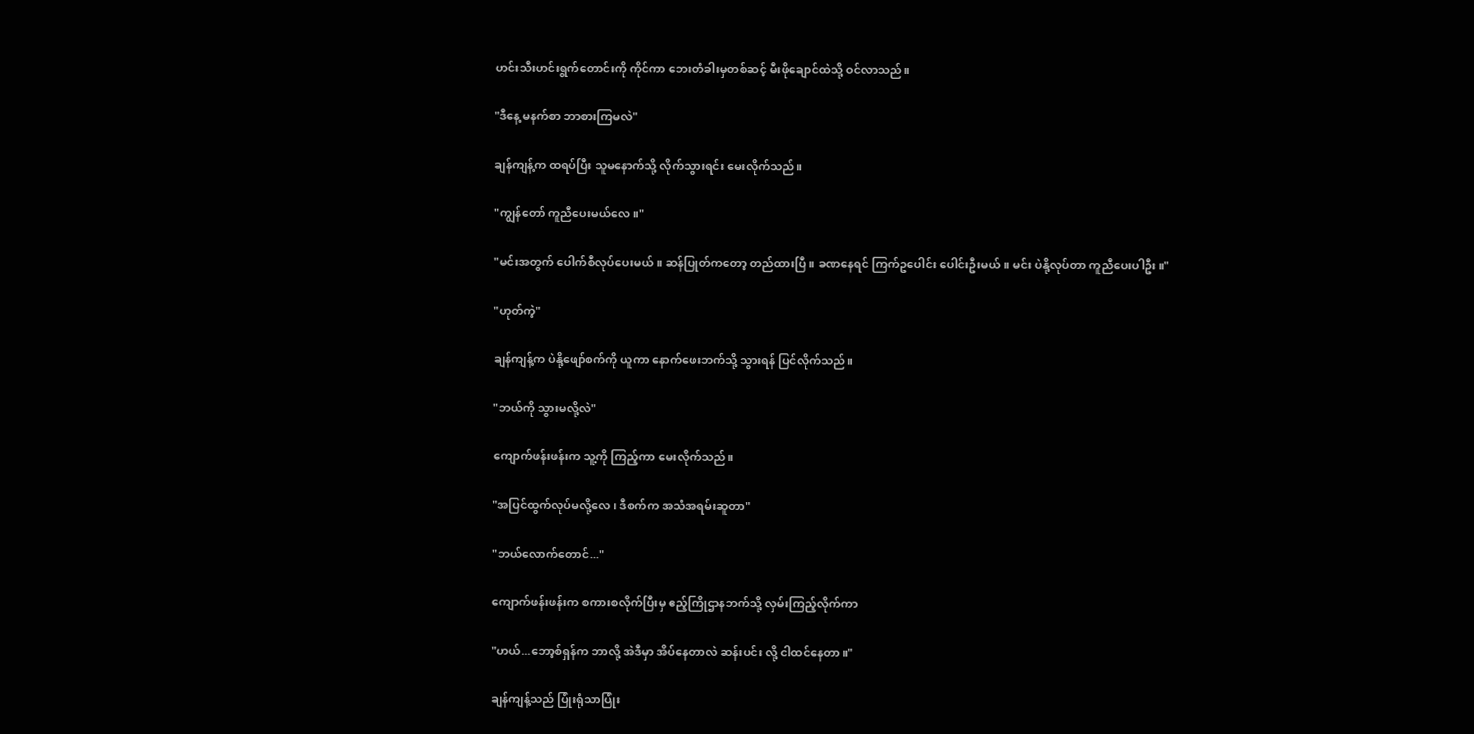ဟင်းသီးဟင်းရွက်တောင်းကို ကိုင်ကာ ဘေးတံခါးမှတစ်ဆင့် မီးဖိုချောင်ထဲသို့ ဝင်လာသည်။

"ဒီနေ့ မနက်စာ ဘာစားကြမလဲ"

ချန်ကျန့်က ထရပ်ပြီး သူမနောက်သို့ လိုက်သွားရင်း မေးလိုက်သည်။

"ကျွန်တော် ကူညီပေးမယ်လေ။"

"မင်းအတွက် ပေါက်စီလုပ်ပေးမယ်။ ဆန်ပြုတ်ကတော့ တည်ထားပြီ ။ ခဏနေရင် ကြက်ဥပေါင်း ပေါင်းဦးမယ်။ မင်း ပဲနို့လုပ်တာ ကူညီပေးပါဦး။"

"ဟုတ်ကဲ့"

ချန်ကျန့်က ပဲနို့ဖျော်စက်ကို ယူကာ နောက်ဖေးဘက်သို့ သွားရန် ပြင်လိုက်သည်။

"ဘယ်ကို သွားမလို့လဲ"

ကျောက်ဖန်းဖန်းက သူ့ကို ကြည့်ကာ မေးလိုက်သည်။

"အပြင်ထွက်လုပ်မလို့လေ၊ ဒီစက်က အသံအရမ်းဆူတာ"

"ဘယ်လောက်တောင်..."

ကျောက်ဖန်းဖန်းက စကားစလိုက်ပြီးမှ ဧည့်ကြိုဌာနဘက်သို့ လှမ်းကြည့်လိုက်ကာ

"ဟယ်...ဘော့စ်ရှန်က ဘာလို့ အဲဒီမှာ အိပ်နေတာလဲ ဆန်းပင်း လို့ ငါထင်နေတာ။"

ချန်ကျန့်သည် ပြုံးရုံသာပြုံး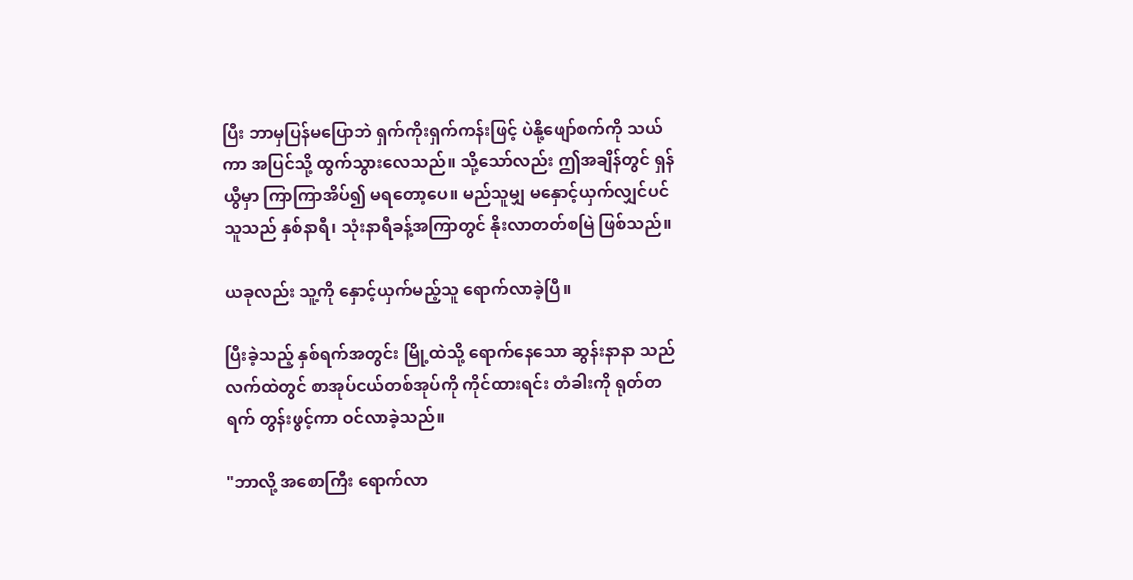ပြီး ဘာမှပြန်မပြောဘဲ ရှက်ကိုးရှက်ကန်းဖြင့် ပဲနို့ဖျော်စက်ကို သယ်ကာ အပြင်သို့ ထွက်သွားလေသည်။ သို့သော်လည်း ဤအချိန်တွင် ရှန်ယွီမှာ ကြာကြာအိပ်၍ မရတော့ပေ။ မည်သူမျှ မနှောင့်ယှက်လျှင်ပင် သူသည် နှစ်နာရီ၊ သုံးနာရီခန့်အကြာတွင် နိုးလာတတ်စမြဲ ဖြစ်သည်။

ယခုလည်း သူ့ကို နှောင့်ယှက်မည့်သူ ရောက်လာခဲ့ပြီ။

ပြီးခဲ့သည့် နှစ်ရက်အတွင်း မြို့ထဲသို့ ရောက်နေသော ဆွန်းနာနာ သည် လက်ထဲတွင် စာအုပ်ငယ်တစ်အုပ်ကို ကိုင်ထားရင်း တံခါးကို ရုတ်တရက် တွန်းဖွင့်ကာ ဝင်လာခဲ့သည်။

"ဘာလို့ အစောကြီး ရောက်လာ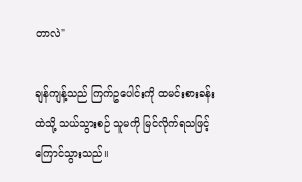တာလဲ"

ချန်ကျန့်သည် ကြက်ဥပေါင်းကို ထမင်းစားခန်းထဲသို့ သယ်သွားစဉ် သူမကို မြင်လိုက်ရသဖြင့် ကြောင်သွားသည်။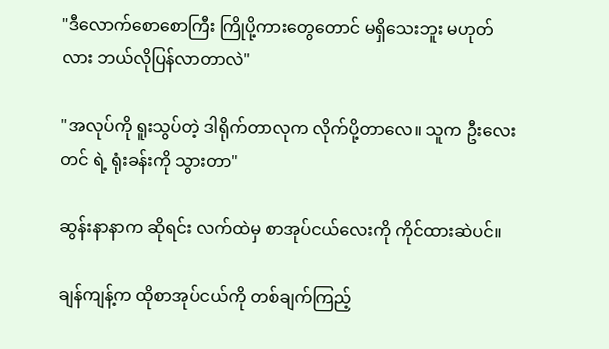"ဒီလောက်စောစောကြီး ကြိုပို့ကားတွေတောင် မရှိသေးဘူး မဟုတ်လား ဘယ်လိုပြန်လာတာလဲ"

"အလုပ်ကို ရူးသွပ်တဲ့ ဒါရိုက်တာလုက လိုက်ပို့တာလေ။ သူက ဦးလေးတင် ရဲ့ ရုံးခန်းကို သွားတာ"

ဆွန်းနာနာက ဆိုရင်း လက်ထဲမှ စာအုပ်ငယ်လေးကို ကိုင်ထားဆဲပင်။

ချန်ကျန့်က ထိုစာအုပ်ငယ်ကို တစ်ချက်ကြည့်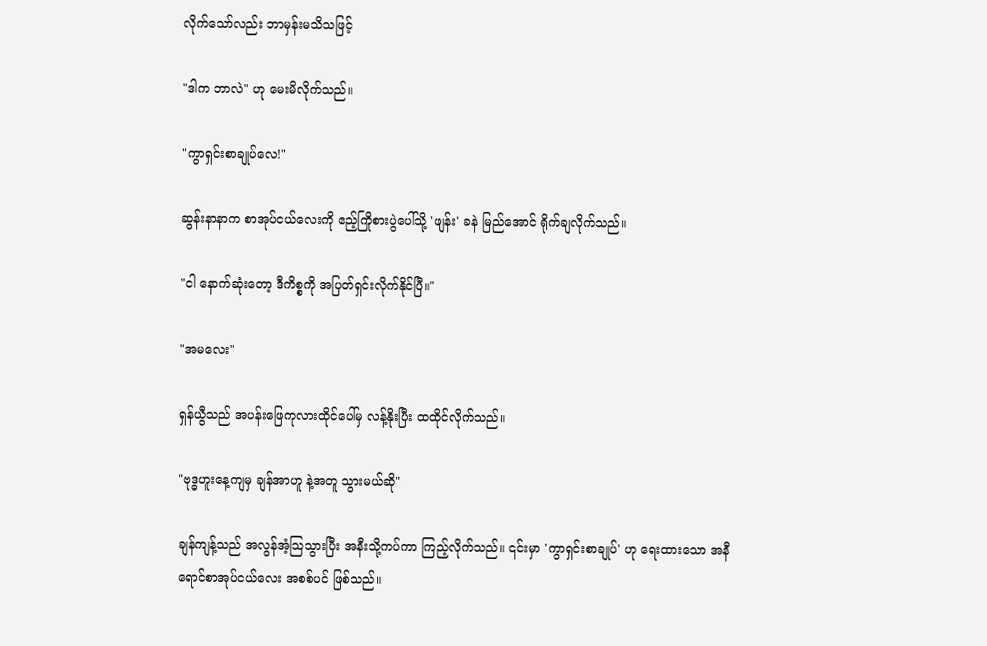လိုက်သော်လည်း ဘာမှန်းမသိသဖြင့်

"ဒါက ဘာလဲ" ဟု မေးမိလိုက်သည်။

"ကွာရှင်းစာချုပ်လေ!"

ဆွန်းနာနာက စာအုပ်ငယ်လေးကို ဧည့်ကြိုစားပွဲပေါ်သို့ 'ဖျန်း' ခနဲ မြည်အောင် ရိုက်ချလိုက်သည်။

"ငါ နောက်ဆုံးတော့ ဒီကိစ္စကို အပြတ်ရှင်းလိုက်နိုင်ပြီ။"

"အမလေး"

ရှန်ယွီသည် အပန်းဖြေကုလားထိုင်ပေါ်မှ လန့်နိုးပြီး ထထိုင်လိုက်သည်။

"ဗုဒ္ဓဟူးနေ့ကျမှ ချန်အာဟူ နဲ့အတူ သွားမယ်ဆို"

ချန်ကျန့်သည် အလွန်အံ့သြသွားပြီး အနီးသို့ကပ်ကာ ကြည့်လိုက်သည်။ ၎င်းမှာ 'ကွာရှင်းစာချုပ်' ဟု ရေးထားသော အနီရောင်စာအုပ်ငယ်လေး အစစ်ပင် ဖြစ်သည်။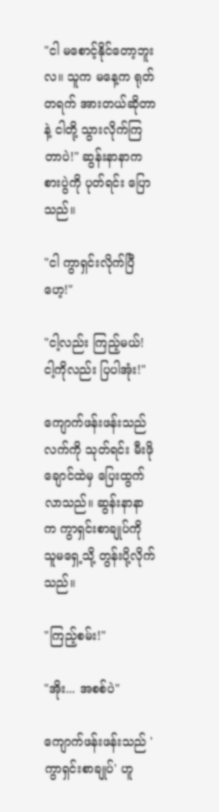"ငါ မစောင့်နိုင်တော့ဘူးလ။ သူက မနေ့က ရုတ်တရက် အားတယ်ဆိုတာနဲ့ ငါတို့ သွားလိုက်ကြတာပဲ!" ဆွန်းနာနာက စားပွဲကို ပုတ်ရင်း ပြောသည်။

"ငါ ကွာရှင်းလိုက်ပြီဟေ့!"

"ငါ့လည်း ကြည့်မယ်! ငါ့ကိုလည်း ပြပါအုံး!"

ကျောက်ဖန်းဖန်းသည် လက်ကို သုတ်ရင်း မီးဖိုချောင်ထဲမှ ပြေးထွက်လာသည်။ ဆွန်းနာနာက ကွာရှင်းစာချုပ်ကို သူမရှေ့သို့ တွန်းပို့လိုက်သည်။

"ကြည့်စမ်း!"

"အိုး... အစစ်ပဲ"

ကျောက်ဖန်းဖန်းသည် 'ကွာရှင်းစာချုပ်' ဟူ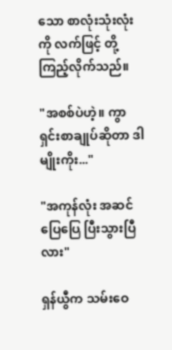သော စာလုံးသုံးလုံးကို လက်ဖြင့် တို့ကြည့်လိုက်သည်။

"အစစ်ပဲဟဲ့။ ကွာရှင်းစာချုပ်ဆိုတာ ဒါမျိုးကိုး..."

"အကုန်လုံး အဆင်ပြေပြေ ပြီးသွားပြီလား"

ရှန်ယွီက သမ်းဝေ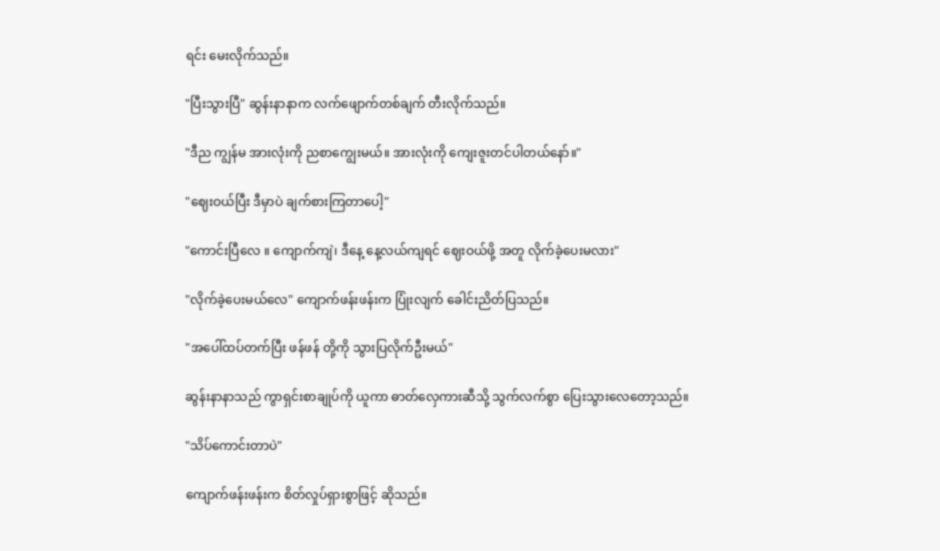ရင်း မေးလိုက်သည်။

"ပြီးသွားပြီ" ဆွန်းနာနာက လက်ဖျောက်တစ်ချက် တီးလိုက်သည်။

"ဒီည ကျွန်မ အားလုံးကို ညစာကျွေးမယ်။ အားလုံးကို ကျေးဇူးတင်ပါတယ်နော်။"

"ဈေးဝယ်ပြီး ဒီမှာပဲ ချက်စားကြတာပေါ့"

"ကောင်းပြီလေ ။ ကျောက်ကျဲ၊ ဒီနေ့ နေ့လယ်ကျရင် ဈေးဝယ်ဖို့ အတူ လိုက်ခဲ့ပေးမလား"

"လိုက်ခဲ့ပေးမယ်လေ" ကျောက်ဖန်းဖန်းက ပြုံးလျက် ခေါင်းညိတ်ပြသည်။

"အပေါ်ထပ်တက်ပြီး ဖန်ဖန် တို့ကို သွားပြလိုက်ဦးမယ်"

ဆွန်းနာနာသည် ကွာရှင်းစာချုပ်ကို ယူကာ ဓာတ်လှေကားဆီသို့ သွက်လက်စွာ ပြေးသွားလေတော့သည်။

"သိပ်ကောင်းတာပဲ"

ကျောက်ဖန်းဖန်းက စိတ်လှုပ်ရှားစွာဖြင့် ဆိုသည်။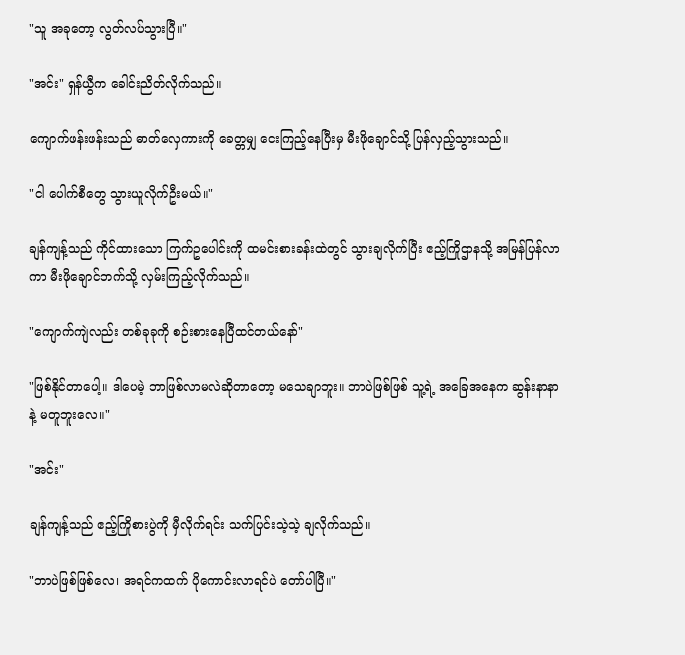"သူ အခုတော့ လွတ်လပ်သွားပြီ။"

"အင်း" ရှန်ယွီက ခေါင်းညိတ်လိုက်သည်။

ကျောက်ဖန်းဖန်းသည် ဓာတ်လှေကားကို ခေတ္တမျှ ငေးကြည့်နေပြီးမှ မီးဖိုချောင်သို့ ပြန်လှည့်သွားသည်။

"ငါ ပေါက်စီတွေ သွားယူလိုက်ဦးမယ်။"

ချန်ကျန့်သည် ကိုင်ထားသော ကြက်ဥပေါင်းကို ထမင်းစားခန်းထဲတွင် သွားချလိုက်ပြီး ဧည့်ကြိုဌာနသို့ အမြန်ပြန်လာကာ မီးဖိုချောင်ဘက်သို့ လှမ်းကြည့်လိုက်သည်။

"ကျောက်ကျဲလည်း တစ်ခုခုကို စဉ်းစားနေပြီထင်တယ်နော်"

"ဖြစ်နိုင်တာပေါ့။ ဒါပေမဲ့ ဘာဖြစ်လာမလဲဆိုတာတော့ မသေချာဘူး။ ဘာပဲဖြစ်ဖြစ် သူ့ရဲ့ အခြေအနေက ဆွန်းနာနာနဲ့ မတူဘူးလေ။"

"အင်း"

ချန်ကျန့်သည် ဧည့်ကြိုစားပွဲကို မှီလိုက်ရင်း သက်ပြင်းသဲ့သဲ့ ချလိုက်သည်။

"ဘာပဲဖြစ်ဖြစ်လေ၊ အရင်ကထက် ပိုကောင်းလာရင်ပဲ တော်ပါပြီ။"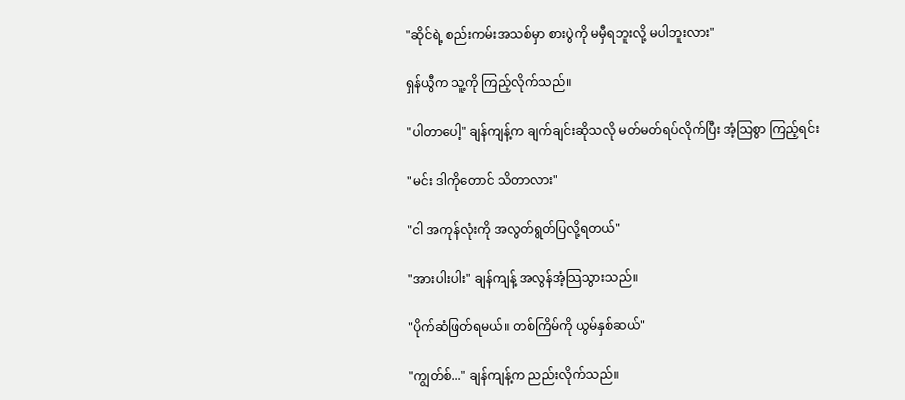"ဆိုင်ရဲ့ စည်းကမ်းအသစ်မှာ စားပွဲကို မမှီရဘူးလို့ မပါဘူးလား"

ရှန်ယွီက သူ့ကို ကြည့်လိုက်သည်။

"ပါတာပေါ့" ချန်ကျန့်က ချက်ချင်းဆိုသလို မတ်မတ်ရပ်လိုက်ပြီး အံ့သြစွာ ကြည့်ရင်း

"မင်း ဒါကိုတောင် သိတာလား"

"ငါ အကုန်လုံးကို အလွတ်ရွတ်ပြလို့ရတယ်"

"အားပါးပါး" ချန်ကျန့် အလွန်အံ့သြသွားသည်။

"ပိုက်ဆံဖြတ်ရမယ်။ တစ်ကြိမ်ကို ယွမ်နှစ်ဆယ်"

"ကျွတ်စ်..." ချန်ကျန့်က ညည်းလိုက်သည်။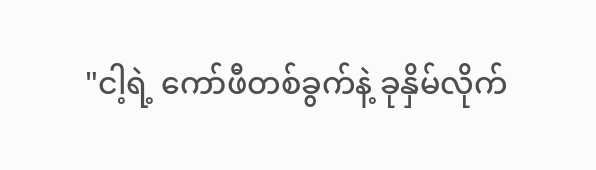"ငါ့ရဲ့ ကော်ဖီတစ်ခွက်နဲ့ ခုနှိမ်လိုက်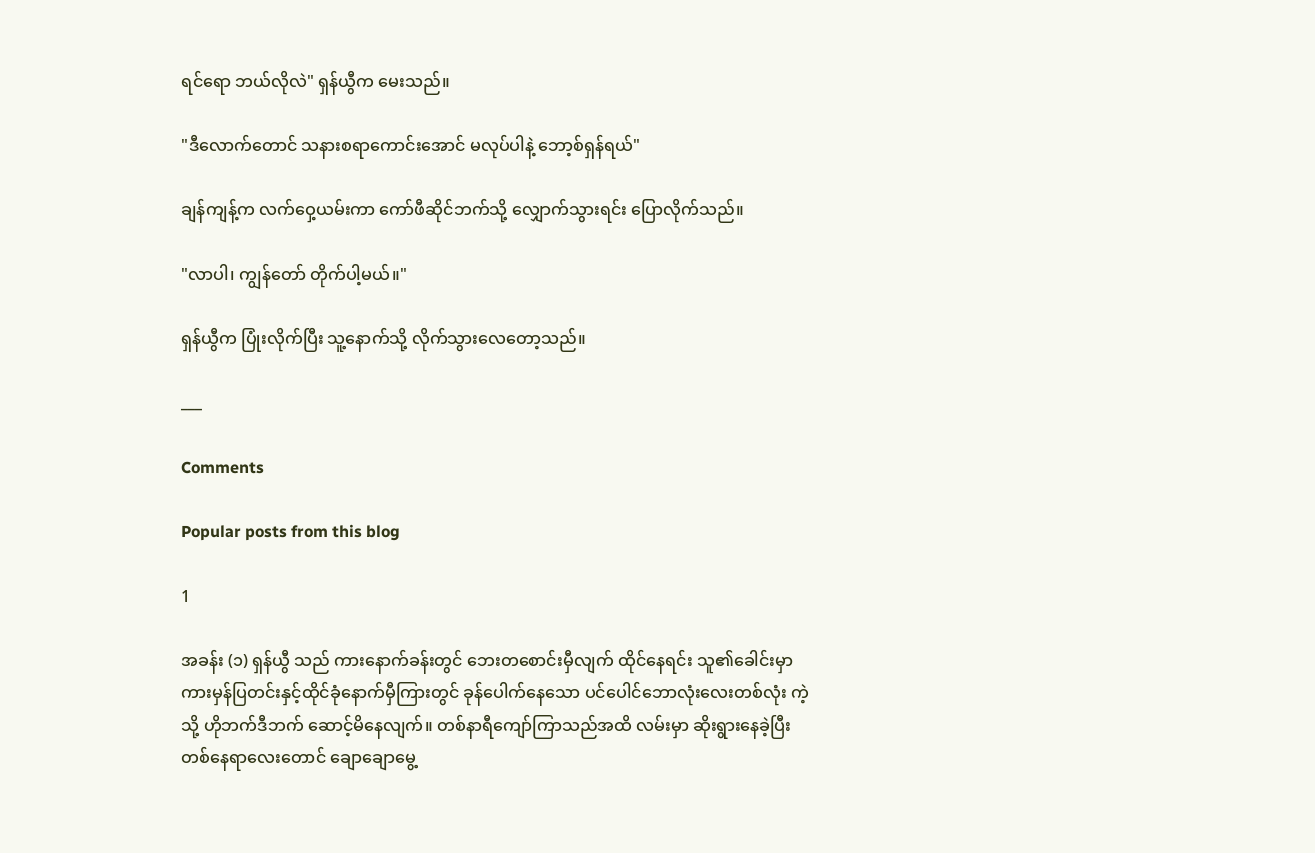ရင်ရော ဘယ်လိုလဲ" ရှန်ယွီက မေးသည်။

"ဒီလောက်တောင် သနားစရာကောင်းအောင် မလုပ်ပါနဲ့ ဘော့စ်ရှန်ရယ်"

ချန်ကျန့်က လက်ဝှေ့ယမ်းကာ ကော်ဖီဆိုင်ဘက်သို့ လျှောက်သွားရင်း ပြောလိုက်သည်။

"လာပါ၊ ကျွန်တော် တိုက်ပါ့မယ်။"

ရှန်ယွီက ပြုံးလိုက်ပြီး သူ့နောက်သို့ လိုက်သွားလေတော့သည်။

___

Comments

Popular posts from this blog

1

အခန်း (၁) ရှန်ယွီ သည် ကားနောက်ခန်းတွင် ဘေးတစောင်းမှီလျက် ထိုင်နေရင်း သူ၏ခေါင်းမှာ ကားမှန်ပြတင်းနှင့်ထိုင်ခုံနောက်မှီကြားတွင် ခုန်ပေါက်နေသော ပင်ပေါင်ဘောလုံးလေးတစ်လုံး ကဲ့သို့ ဟိုဘက်ဒီဘက် ဆောင့်မိနေလျက်။ တစ်နာရီကျော်ကြာသည်အထိ လမ်းမှာ ဆိုးရွားနေခဲ့ပြီး တစ်နေရာလေးတောင် ချောချောမွေ့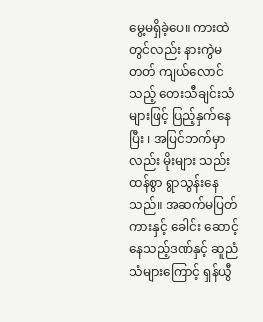မွေ့မရှိခဲ့ပေ။ ကားထဲတွင်လည်း နားကွဲမတတ် ကျယ်လောင်သည့် တေးသီချင်းသံများဖြင့် ပြည့်နှက်နေပြီး ၊ အပြင်ဘက်မှာလည်း မိုးများ သည်းထန်စွာ ရွာသွန်းနေသည်။ အဆက်မပြတ် ကားနှင့် ခေါင်း ဆောင့်နေသည့်ဒဏ်နှင့် ဆူညံသံများကြောင့် ရှန်ယွီ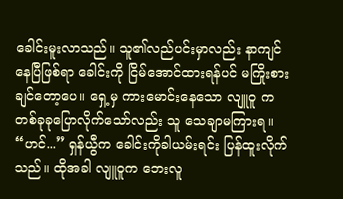ခေါင်းမူးလာသည်။ သူ၏လည်ပင်းမှာလည်း နာကျင်နေပြီဖြစ်ရာ ခေါင်းကို ငြိမ်အောင်ထားရန်ပင် မကြိုးစားချင်တော့ပေ။ ရှေ့မှ ကားမောင်းနေသော လျူဝူ က တစ်ခုခုပြောလိုက်သော်လည်း သူ သေချာမကြားရ။ “ဟင်...” ရှန်ယွီက ခေါင်းကိုခါယမ်းရင်း ပြန်ထူးလိုက်သည်။ ထိုအခါ လျူဝူက ဘေးလူ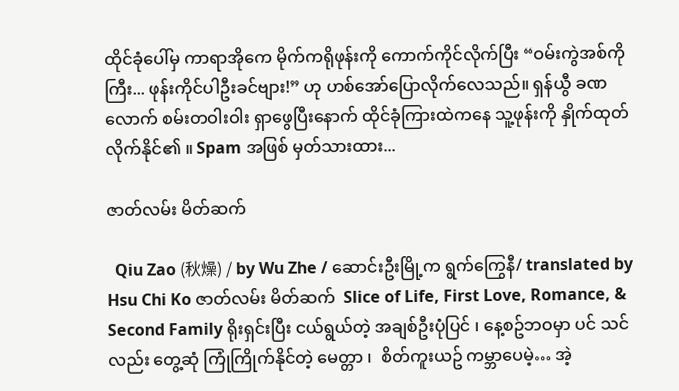ထိုင်ခုံပေါ်မှ ကာရာအိုကေ မိုက်ကရိုဖုန်းကို ကောက်ကိုင်လိုက်ပြီး “ဝမ်းကွဲအစ်ကိုကြီး... ဖုန်းကိုင်ပါဦးခင်ဗျား!” ဟု ဟစ်အော်ပြောလိုက်လေသည်။ ရှန်ယွီ ခဏလောက် စမ်းတဝါးဝါး ရှာဖွေပြီးနောက် ထိုင်ခုံကြားထဲကနေ သူ့ဖုန်းကို နှိုက်ထုတ်လိုက်နိုင်၏ ။ Spam အဖြစ် မှတ်သားထား...

ဇာတ်လမ်း မိတ်ဆက်

  Qiu Zao (秋燥) / by Wu Zhe / ဆောင်းဦးမြို့က ရွက်ကြွေနီ/ translated by Hsu Chi Ko ဇာတ်လမ်း မိတ်ဆက်  Slice of Life, First Love, Romance, & Second Family ရိုးရှင်းပြီး ငယ်ရွယ်တဲ့ အချစ်ဦးပုံပြင် ၊ နေ့စဥ်ဘဝမှာ ပင် သင်လည်း တွေ့ဆုံ ကြုံကြိုက်နိုင်တဲ့ မေတ္တာ ၊  စိတ်ကူးယဥ် ကမ္ဘာပေမဲ့… အဲ့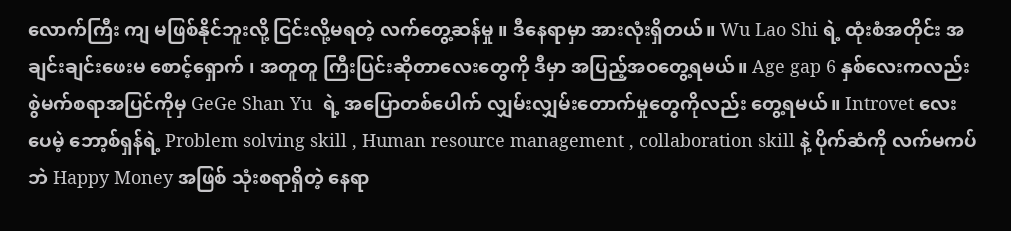လောက်ကြီး ကျ မဖြစ်နိုင်ဘူးလို့ ငြင်းလို့မရတဲ့ လက်တွေ့ဆန်မှု ။ ဒီနေရာမှာ အားလုံးရှိတယ်။ Wu Lao Shi ရဲ့ ထုံးစံအတိုင်း အချင်းချင်းဖေးမ စောင့်‌ရှောက် ၊ အတူတူ ကြီးပြင်းဆိုတာလေးတွေကို ဒီမှာ အပြည့်အဝတွေ့ရမယ်။ Age gap 6 နှစ်လေးကလည်း စွဲမက်စရာအပြင်ကိုမှ GeGe Shan Yu  ရဲ့ အပြောတစ်ပေါက် လျှမ်းလျှမ်းတောက်မှုတွေကိုလည်း တွေ့ရမယ်။ Introvet လေးပေမဲ့ ဘော့စ်ရှန်ရဲ့ Problem solving skill , Human resource management , collaboration skill နဲ့ ပိုက်ဆံကို လက်မကပ်ဘဲ Happy Money အဖြစ် သုံးစရာရှိတဲ့ နေရာ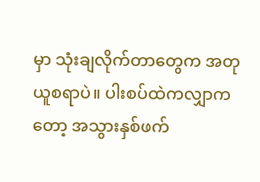မှာ သုံးချလိုက်တာတွေက အတုယူစရာပဲ။ ပါးစပ်ထဲကလျှာကတော့ အသွားနှစ်ဖက်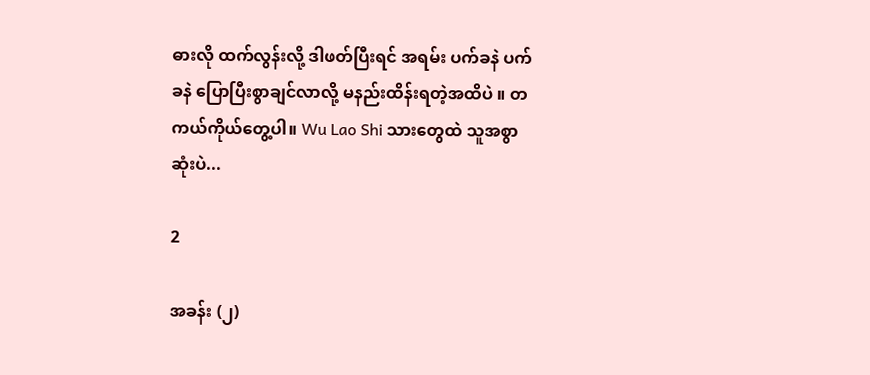ဓားလို ထက်လွန်းလို့ ဒါဖတ်ပြီးရင် အရမ်း ပက်ခနဲ ပက်ခနဲ ပြောပြီးစွာချင်လာလို့ မနည်းထိန်းရတဲ့အထိပဲ ။ တကယ်ကိုယ်တွေ့ပါ။ Wu Lao Shi သားတွေထဲ သူအစွာဆုံးပဲ...

2

အခန်း (၂)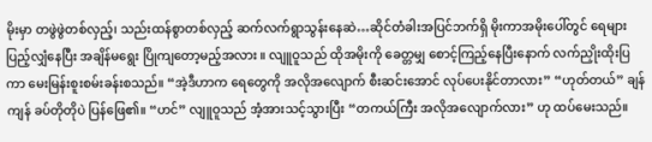မိုးမှာ တဖွဲဖွဲတစ်လှည့်၊ သည်းထန်စွာတစ်လှည့် ဆက်လက်ရွာသွန်းနေဆဲ…ဆိုင်တံခါးအပြင်ဘက်ရှိ မိုးကာအမိုးပေါ်တွင် ရေများပြည့်လျှံနေပြီး အချိန်မရွေး ပြိုကျတော့မည့်အလား ။ လျူဝူသည် ထိုအမိုးကို ခေတ္တမျှ စောင့်ကြည့်နေပြီးနောက် လက်ညှိုးထိုးပြကာ မေးမြန်းစူးစမ်းခန်းစသည်။ “အဲ့ဒီဟာက ရေတွေကို အလိုအလျောက် စီးဆင်းအောင် လုပ်ပေးနိုင်တာလား” “ဟုတ်တယ်” ချန်ကျန် ခပ်တိုတိုပဲ ပြန်ဖြေ၏။ “ဟင်” လျူဝူသည် အံ့အားသင့်သွားပြီး “တကယ်ကြီး အလိုအလျောက်လား” ဟု ထပ်မေးသည်။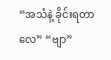“အသံနဲ့ ခိုင်းရတာလေ” “ဗျာ”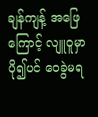ချန်ကျန့် အဖြေကြောင့် လျူဝူမှာ ပို၍ပင် ဝေခွဲမရ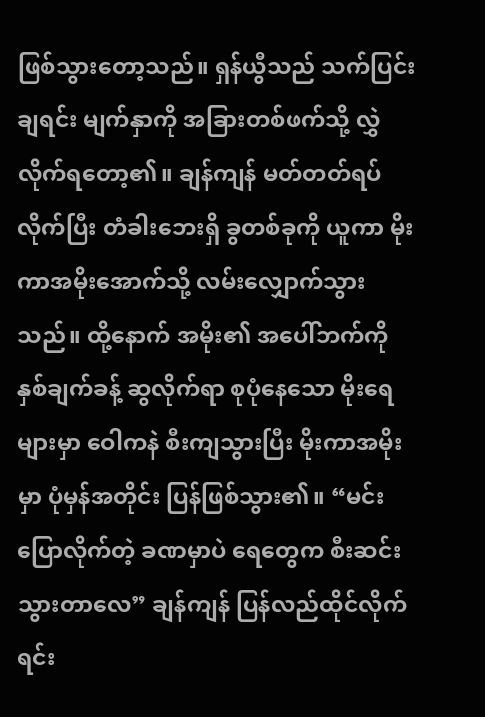ဖြစ်သွားတော့သည်။ ရှန်ယွီသည် သက်ပြင်းချရင်း မျက်နှာကို အခြားတစ်ဖက်သို့ လွှဲလိုက်ရ‌တော့၏။ ချန်ကျန် မတ်တတ်ရပ်လိုက်ပြီး တံခါးဘေးရှိ ခွတစ်ခုကို ယူကာ မိုးကာအမိုးအောက်သို့ လမ်းလျှောက်သွားသည်။ ထို့နောက် အမိုး၏ အပေါ်ဘက်ကို နှစ်ချက်ခန့် ဆွလိုက်ရာ စုပုံနေသော မိုးရေများမှာ ဝေါကနဲ စီးကျသွားပြီး မိုးကာအမိုးမှာ ပုံမှန်အတိုင်း ပြန်ဖြစ်သွား၏။ “မင်း ပြောလိုက်တဲ့ ခဏမှာပဲ ရေတွေက စီးဆင်းသွားတာလေ” ချန်ကျန် ပြန်လည်ထိုင်လိုက်ရင်း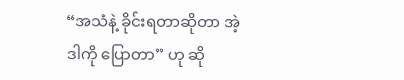“အသံနဲ့ ခိုင်းရတာဆိုတာ အဲ့ဒါကို ပြောတာ” ဟု ဆို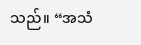သည်။ “အသံ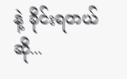နဲ့ ခိုင်းရတယ်ဆို...